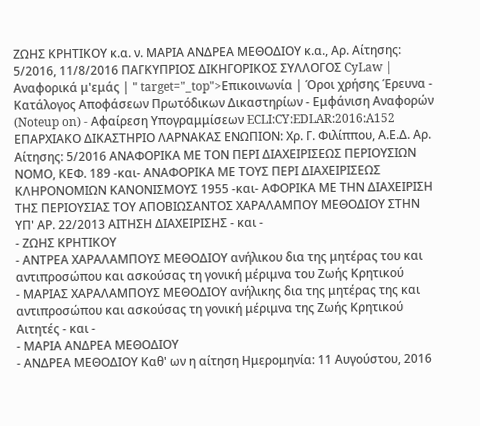ΖΩΗΣ ΚΡΗΤΙΚΟΥ κ.α. ν. ΜΑΡΙΑ ΑΝΔΡΕΑ ΜΕΘΟΔΙΟΥ κ.α., Αρ. Αίτησης: 5/2016, 11/8/2016 ΠΑΓΚΥΠΡΙΟΣ ΔΙΚΗΓΟΡΙΚΟΣ ΣΥΛΛΟΓΟΣ CyLaw | Αναφορικά μ'εμάς | " target="_top">Επικοινωνία | Όροι χρήσης Έρευνα - Κατάλογος Αποφάσεων Πρωτόδικων Δικαστηρίων - Εμφάνιση Αναφορών (Noteup on) - Αφαίρεση Υπογραμμίσεων ECLI:CY:EDLAR:2016:A152 ΕΠΑΡΧIΑΚΟ ΔIΚΑΣΤΗΡIΟ ΛΑΡΝΑΚΑΣ ΕΝΩΠΙΟΝ: Χρ. Γ. Φιλίππου, Α.Ε.Δ. Αρ. Αίτησης: 5/2016 ΑΝΑΦΟΡΙΚΑ ΜΕ ΤΟΝ ΠΕΡΙ ΔΙΑΧΕΙΡΙΣΕΩΣ ΠΕΡΙΟΥΣΙΩΝ ΝΟΜΟ, ΚΕΦ. 189 -και- ΑΝΑΦΟΡΙΚΑ ΜΕ ΤΟΥΣ ΠΕΡΙ ΔΙΑΧΕΙΡΙΣΕΩΣ ΚΛΗΡΟΝΟΜΙΩΝ ΚΑΝΟΝΙΣΜΟΥΣ 1955 -και- ΑΦΟΡΙΚΑ ΜΕ ΤΗΝ ΔΙΑΧΕΙΡΙΣΗ ΤΗΣ ΠΕΡΙΟΥΣΙΑΣ ΤΟΥ ΑΠΟΒΙΩΣΑΝΤΟΣ ΧΑΡΑΛΑΜΠΟΥ ΜΕΘΟΔΙΟΥ ΣΤΗΝ ΥΠ' ΑΡ. 22/2013 ΑΙΤΗΣΗ ΔΙΑΧΕΙΡΙΣΗΣ - και -
- ΖΩΗΣ ΚΡΗΤΙΚΟΥ
- ΑΝΤΡΕΑ ΧΑΡΑΛΑΜΠΟΥΣ ΜΕΘΟΔΙΟΥ ανήλικου δια της μητέρας του και αντιπροσώπου και ασκούσας τη γονική μέριμνα του Ζωής Κρητικού
- ΜΑΡΙΑΣ ΧΑΡΑΛΑΜΠΟΥΣ ΜΕΘΟΔΙΟΥ ανήλικης δια της μητέρας της και αντιπροσώπου και ασκούσας τη γονική μέριμνα της Ζωής Κρητικού Αιτητές - και -
- ΜΑΡΙΑ ΑΝΔΡΕΑ ΜΕΘΟΔΙΟΥ
- ΑΝΔΡΕΑ ΜΕΘΟΔΙΟΥ Καθ' ων η αίτηση Ημερομηνία: 11 Αυγούστου, 2016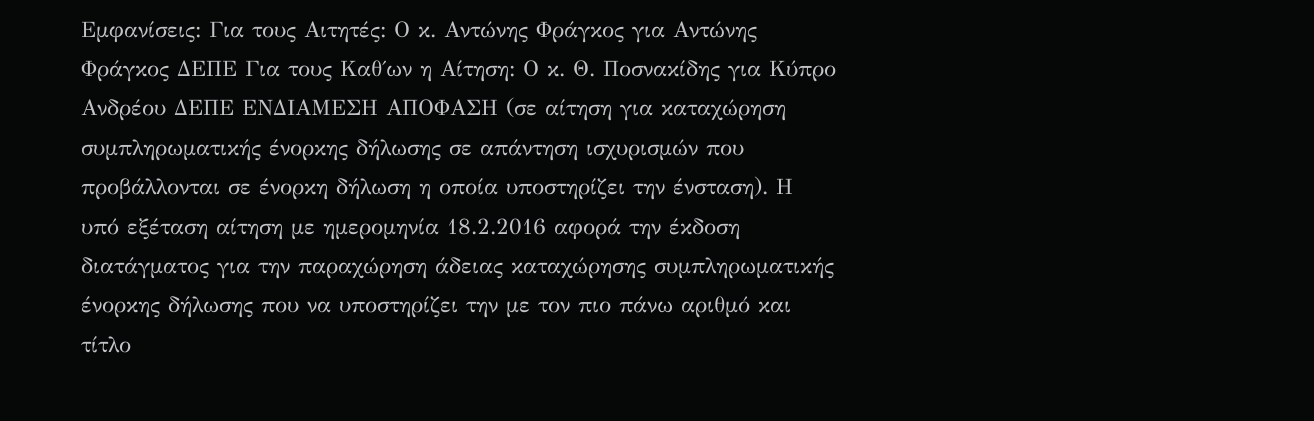Εμφανίσεις: Για τους Αιτητές: Ο κ. Αντώνης Φράγκος για Αντώνης Φράγκος ΔΕΠΕ Για τους Καθ΄ων η Αίτηση: Ο κ. Θ. Ποσνακίδης για Κύπρο Ανδρέου ΔΕΠΕ ΕΝΔΙΑΜΕΣΗ ΑΠΟΦΑΣΗ (σε αίτηση για καταχώρηση συμπληρωματικής ένορκης δήλωσης σε απάντηση ισχυρισμών που προβάλλονται σε ένορκη δήλωση η οποία υποστηρίζει την ένσταση). Η υπό εξέταση αίτηση με ημερομηνία 18.2.2016 αφορά την έκδοση διατάγματος για την παραχώρηση άδειας καταχώρησης συμπληρωματικής ένορκης δήλωσης που να υποστηρίζει την με τον πιο πάνω αριθμό και τίτλο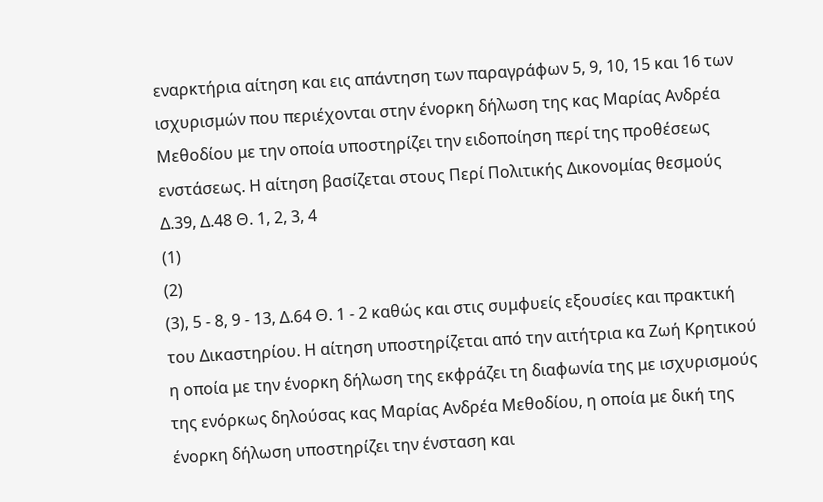εναρκτήρια αίτηση και εις απάντηση των παραγράφων 5, 9, 10, 15 και 16 των ισχυρισμών που περιέχονται στην ένορκη δήλωση της κας Μαρίας Ανδρέα Μεθοδίου με την οποία υποστηρίζει την ειδοποίηση περί της προθέσεως ενστάσεως. Η αίτηση βασίζεται στους Περί Πολιτικής Δικονομίας θεσμούς Δ.39, Δ.48 Θ. 1, 2, 3, 4
(1)
(2)
(3), 5 - 8, 9 - 13, Δ.64 Θ. 1 - 2 καθώς και στις συμφυείς εξουσίες και πρακτική του Δικαστηρίου. Η αίτηση υποστηρίζεται από την αιτήτρια κα Ζωή Κρητικού η οποία με την ένορκη δήλωση της εκφράζει τη διαφωνία της με ισχυρισμούς της ενόρκως δηλούσας κας Μαρίας Ανδρέα Μεθοδίου, η οποία με δική της ένορκη δήλωση υποστηρίζει την ένσταση και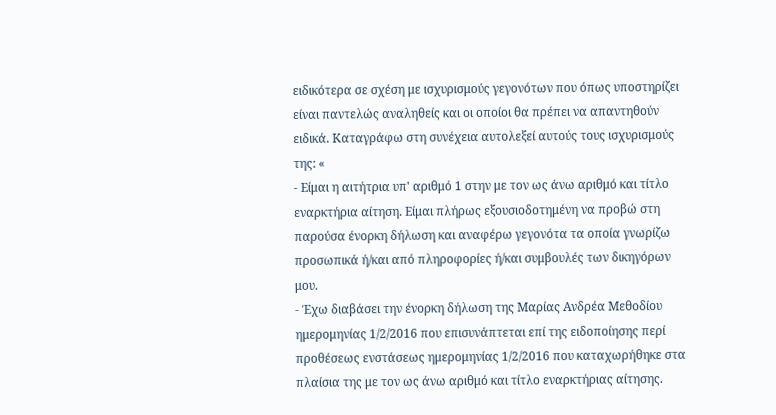ειδικότερα σε σχέση με ισχυρισμούς γεγονότων που όπως υποστηρίζει είναι παντελώς αναληθείς και οι οποίοι θα πρέπει να απαντηθούν ειδικά. Καταγράφω στη συνέχεια αυτολεξεί αυτούς τους ισχυρισμούς της: «
- Είμαι η αιτήτρια υπ' αριθμό 1 στην με τον ως άνω αριθμό και τίτλο εναρκτήρια αίτηση. Είμαι πλήρως εξουσιοδοτημένη να προβώ στη παρούσα ένορκη δήλωση και αναφέρω γεγονότα τα οποία γνωρίζω προσωπικά ή/και από πληροφορίες ή/και συμβουλές των δικηγόρων μου.
- Έχω διαβάσει την ένορκη δήλωση της Μαρίας Ανδρέα Μεθοδίου ημερομηνίας 1/2/2016 που επισυνάπτεται επί της ειδοποίησης περί προθέσεως ενστάσεως ημερομηνίας 1/2/2016 που καταχωρήθηκε στα πλαίσια της με τον ως άνω αριθμό και τίτλο εναρκτήριας αίτησης.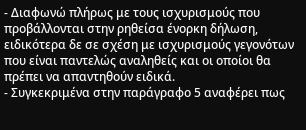- Διαφωνώ πλήρως με τους ισχυρισμούς που προβάλλονται στην ρηθείσα ένορκη δήλωση, ειδικότερα δε σε σχέση με ισχυρισμούς γεγονότων που είναι παντελώς αναληθείς και οι οποίοι θα πρέπει να απαντηθούν ειδικά.
- Συγκεκριμένα στην παράγραφο 5 αναφέρει πως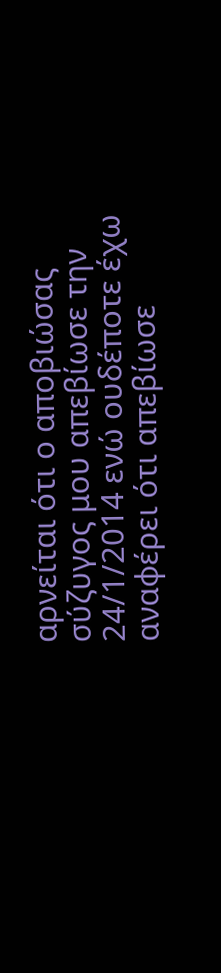αρνείται ότι ο αποβιώσας σύζυγος μου απεβίωσε την 24/1/2014 ενώ ουδέποτε έχω αναφέρει ότι απεβίωσε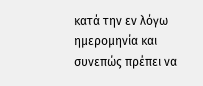κατά την εν λόγω ημερομηνία και συνεπώς πρέπει να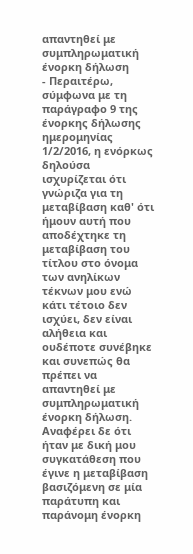απαντηθεί με συμπληρωματική ένορκη δήλωση
- Περαιτέρω, σύμφωνα με τη παράγραφο 9 της ένορκης δήλωσης ημερομηνίας 1/2/2016, η ενόρκως δηλούσα ισχυρίζεται ότι γνώριζα για τη μεταβίβαση καθ' ότι ήμουν αυτή που αποδέχτηκε τη μεταβίβαση του τίτλου στο όνομα των ανηλίκων τέκνων μου ενώ κάτι τέτοιο δεν ισχύει, δεν είναι αλήθεια και ουδέποτε συνέβηκε και συνεπώς θα πρέπει να απαντηθεί με συμπληρωματική ένορκη δήλωση. Αναφέρει δε ότι ήταν με δική μου συγκατάθεση που έγινε η μεταβίβαση βασιζόμενη σε μία παράτυπη και παράνομη ένορκη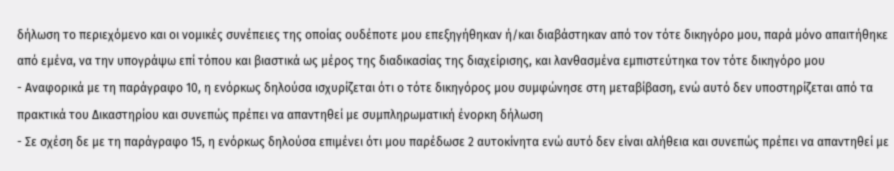δήλωση το περιεχόμενο και οι νομικές συνέπειες της οποίας ουδέποτε μου επεξηγήθηκαν ή/και διαβάστηκαν από τον τότε δικηγόρο μου, παρά μόνο απαιτήθηκε από εμένα, να την υπογράψω επί τόπου και βιαστικά ως μέρος της διαδικασίας της διαχείρισης, και λανθασμένα εμπιστεύτηκα τον τότε δικηγόρο μου
- Αναφορικά με τη παράγραφο 10, η ενόρκως δηλούσα ισχυρίζεται ότι ο τότε δικηγόρος μου συμφώνησε στη μεταβίβαση, ενώ αυτό δεν υποστηρίζεται από τα πρακτικά του Δικαστηρίου και συνεπώς πρέπει να απαντηθεί με συμπληρωματική ένορκη δήλωση
- Σε σχέση δε με τη παράγραφο 15, η ενόρκως δηλούσα επιμένει ότι μου παρέδωσε 2 αυτοκίνητα ενώ αυτό δεν είναι αλήθεια και συνεπώς πρέπει να απαντηθεί με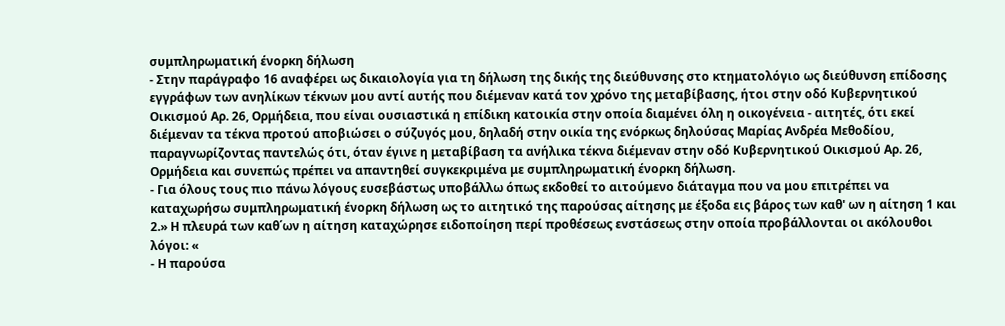συμπληρωματική ένορκη δήλωση
- Στην παράγραφο 16 αναφέρει ως δικαιολογία για τη δήλωση της δικής της διεύθυνσης στο κτηματολόγιο ως διεύθυνση επίδοσης εγγράφων των ανηλίκων τέκνων μου αντί αυτής που διέμεναν κατά τον χρόνο της μεταβίβασης, ήτοι στην οδό Κυβερνητικού Οικισμού Αρ. 26, Ορμήδεια, που είναι ουσιαστικά η επίδικη κατοικία στην οποία διαμένει όλη η οικογένεια - αιτητές, ότι εκεί διέμεναν τα τέκνα προτού αποβιώσει ο σύζυγός μου, δηλαδή στην οικία της ενόρκως δηλούσας Μαρίας Ανδρέα Μεθοδίου, παραγνωρίζοντας παντελώς ότι, όταν έγινε η μεταβίβαση τα ανήλικα τέκνα διέμεναν στην οδό Κυβερνητικού Οικισμού Αρ. 26, Ορμήδεια και συνεπώς πρέπει να απαντηθεί συγκεκριμένα με συμπληρωματική ένορκη δήλωση.
- Για όλους τους πιο πάνω λόγους ευσεβάστως υποβάλλω όπως εκδοθεί το αιτούμενο διάταγμα που να μου επιτρέπει να καταχωρήσω συμπληρωματική ένορκη δήλωση ως το αιτητικό της παρούσας αίτησης με έξοδα εις βάρος των καθ' ων η αίτηση 1 και 2.» Η πλευρά των καθ΄ων η αίτηση καταχώρησε ειδοποίηση περί προθέσεως ενστάσεως στην οποία προβάλλονται οι ακόλουθοι λόγοι: «
- Η παρούσα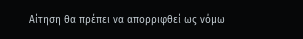Αίτηση θα πρέπει να απορριφθεί ως νόμω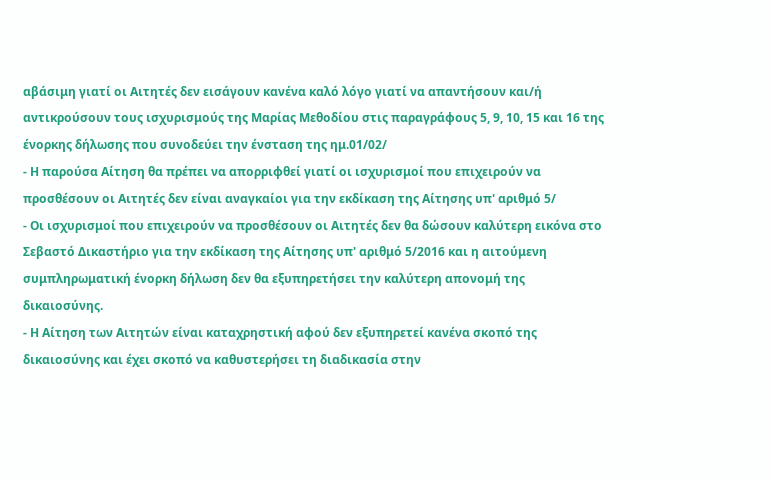αβάσιμη γιατί οι Αιτητές δεν εισάγουν κανένα καλό λόγο γιατί να απαντήσουν και/ή αντικρούσουν τους ισχυρισμούς της Μαρίας Μεθοδίου στις παραγράφους 5, 9, 10, 15 και 16 της ένορκης δήλωσης που συνοδεύει την ένσταση της ημ.01/02/
- Η παρούσα Αίτηση θα πρέπει να απορριφθεί γιατί οι ισχυρισμοί που επιχειρούν να προσθέσουν οι Αιτητές δεν είναι αναγκαίοι για την εκδίκαση της Αίτησης υπ' αριθμό 5/
- Οι ισχυρισμοί που επιχειρούν να προσθέσουν οι Αιτητές δεν θα δώσουν καλύτερη εικόνα στο Σεβαστό Δικαστήριο για την εκδίκαση της Αίτησης υπ' αριθμό 5/2016 και η αιτούμενη συμπληρωματική ένορκη δήλωση δεν θα εξυπηρετήσει την καλύτερη απονομή της δικαιοσύνης.
- Η Αίτηση των Αιτητών είναι καταχρηστική αφού δεν εξυπηρετεί κανένα σκοπό της δικαιοσύνης και έχει σκοπό να καθυστερήσει τη διαδικασία στην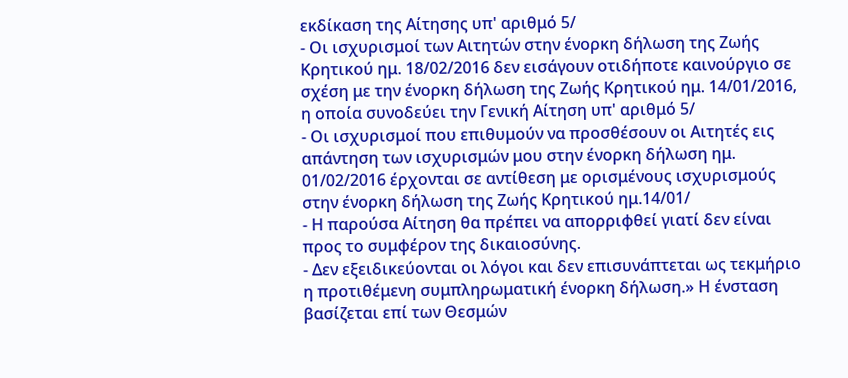εκδίκαση της Αίτησης υπ' αριθμό 5/
- Οι ισχυρισμοί των Αιτητών στην ένορκη δήλωση της Ζωής Κρητικού ημ. 18/02/2016 δεν εισάγουν οτιδήποτε καινούργιο σε σχέση με την ένορκη δήλωση της Ζωής Κρητικού ημ. 14/01/2016, η οποία συνοδεύει την Γενική Αίτηση υπ' αριθμό 5/
- Οι ισχυρισμοί που επιθυμούν να προσθέσουν οι Αιτητές εις απάντηση των ισχυρισμών μου στην ένορκη δήλωση ημ. 01/02/2016 έρχονται σε αντίθεση με ορισμένους ισχυρισμούς στην ένορκη δήλωση της Ζωής Κρητικού ημ.14/01/
- Η παρούσα Αίτηση θα πρέπει να απορριφθεί γιατί δεν είναι προς το συμφέρον της δικαιοσύνης.
- Δεν εξειδικεύονται οι λόγοι και δεν επισυνάπτεται ως τεκμήριο η προτιθέμενη συμπληρωματική ένορκη δήλωση.» Η ένσταση βασίζεται επί των Θεσμών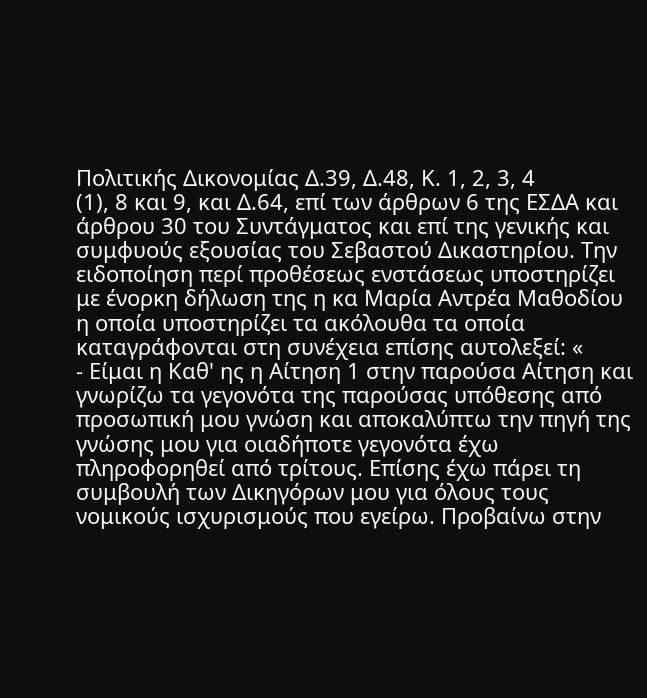Πολιτικής Δικονομίας Δ.39, Δ.48, Κ. 1, 2, 3, 4
(1), 8 και 9, και Δ.64, επί των άρθρων 6 της ΕΣΔΑ και άρθρου 30 του Συντάγματος και επί της γενικής και συμφυούς εξουσίας του Σεβαστού Δικαστηρίου. Την ειδοποίηση περί προθέσεως ενστάσεως υποστηρίζει με ένορκη δήλωση της η κα Μαρία Αντρέα Μαθοδίου η οποία υποστηρίζει τα ακόλουθα τα οποία καταγράφονται στη συνέχεια επίσης αυτολεξεί: «
- Είμαι η Καθ' ης η Αίτηση 1 στην παρούσα Αίτηση και γνωρίζω τα γεγονότα της παρούσας υπόθεσης από προσωπική μου γνώση και αποκαλύπτω την πηγή της γνώσης μου για οιαδήποτε γεγονότα έχω πληροφορηθεί από τρίτους. Επίσης έχω πάρει τη συμβουλή των Δικηγόρων μου για όλους τους νομικούς ισχυρισμούς που εγείρω. Προβαίνω στην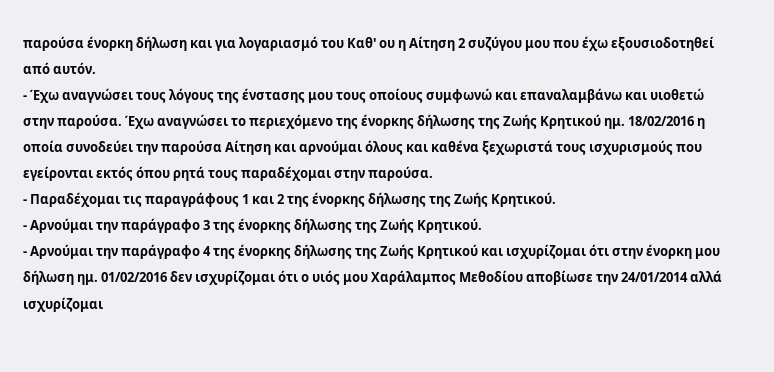παρούσα ένορκη δήλωση και για λογαριασμό του Καθ' ου η Αίτηση 2 συζύγου μου που έχω εξουσιοδοτηθεί από αυτόν.
- Έχω αναγνώσει τους λόγους της ένστασης μου τους οποίους συμφωνώ και επαναλαμβάνω και υιοθετώ στην παρούσα. Έχω αναγνώσει το περιεχόμενο της ένορκης δήλωσης της Ζωής Κρητικού ημ. 18/02/2016 η οποία συνοδεύει την παρούσα Αίτηση και αρνούμαι όλους και καθένα ξεχωριστά τους ισχυρισμούς που εγείρονται εκτός όπου ρητά τους παραδέχομαι στην παρούσα.
- Παραδέχομαι τις παραγράφους 1 και 2 της ένορκης δήλωσης της Ζωής Κρητικού.
- Αρνούμαι την παράγραφο 3 της ένορκης δήλωσης της Ζωής Κρητικού.
- Αρνούμαι την παράγραφο 4 της ένορκης δήλωσης της Ζωής Κρητικού και ισχυρίζομαι ότι στην ένορκη μου δήλωση ημ. 01/02/2016 δεν ισχυρίζομαι ότι ο υιός μου Χαράλαμπος Μεθοδίου αποβίωσε την 24/01/2014 αλλά ισχυρίζομαι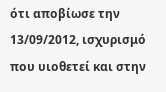ότι αποβίωσε την 13/09/2012, ισχυρισμό που υιοθετεί και στην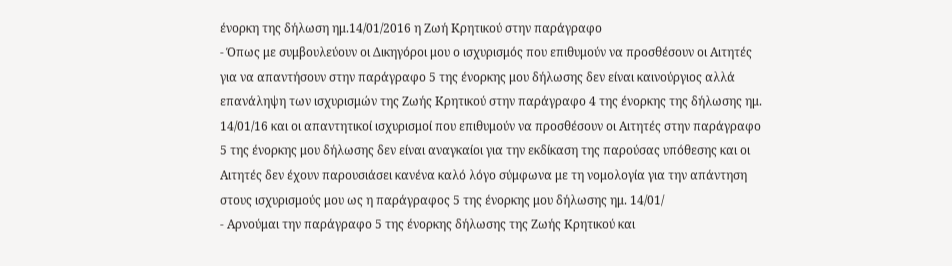ένορκη της δήλωση ημ.14/01/2016 η Ζωή Κρητικού στην παράγραφο
- Όπως με συμβουλεύουν οι Δικηγόροι μου ο ισχυρισμός που επιθυμούν να προσθέσουν οι Αιτητές για να απαντήσουν στην παράγραφο 5 της ένορκης μου δήλωσης δεν είναι καινούργιος αλλά επανάληψη των ισχυρισμών της Ζωής Κρητικού στην παράγραφο 4 της ένορκης της δήλωσης ημ. 14/01/16 και οι απαντητικοί ισχυρισμοί που επιθυμούν να προσθέσουν οι Αιτητές στην παράγραφο 5 της ένορκης μου δήλωσης δεν είναι αναγκαίοι για την εκδίκαση της παρούσας υπόθεσης και οι Αιτητές δεν έχουν παρουσιάσει κανένα καλό λόγο σύμφωνα με τη νομολογία για την απάντηση στους ισχυρισμούς μου ως η παράγραφος 5 της ένορκης μου δήλωσης ημ. 14/01/
- Αρνούμαι την παράγραφο 5 της ένορκης δήλωσης της Ζωής Κρητικού και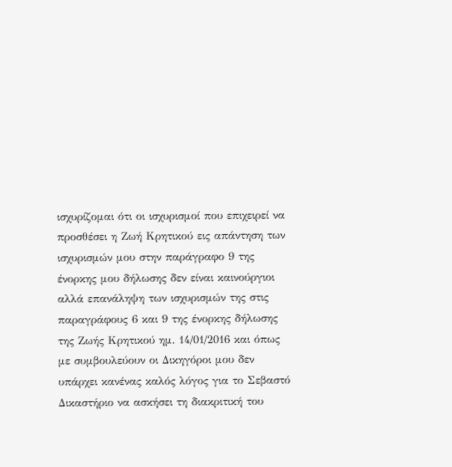ισχυρίζομαι ότι οι ισχυρισμοί που επιχειρεί να προσθέσει η Ζωή Κρητικού εις απάντηση των ισχυρισμών μου στην παράγραφο 9 της ένορκης μου δήλωσης δεν είναι καινούργιοι αλλά επανάληψη των ισχυρισμών της στις παραγράφους 6 και 9 της ένορκης δήλωσης της Ζωής Κρητικού ημ. 14/01/2016 και όπως με συμβουλεύουν οι Δικηγόροι μου δεν υπάρχει κανένας καλός λόγος για το Σεβαστό Δικαστήριο να ασκήσει τη διακριτική του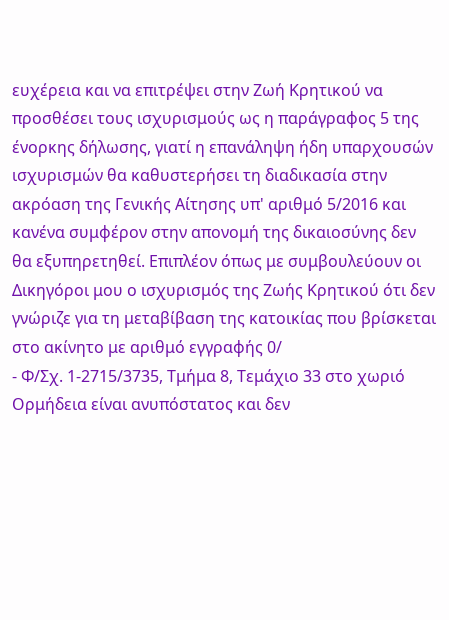ευχέρεια και να επιτρέψει στην Ζωή Κρητικού να προσθέσει τους ισχυρισμούς ως η παράγραφος 5 της ένορκης δήλωσης, γιατί η επανάληψη ήδη υπαρχουσών ισχυρισμών θα καθυστερήσει τη διαδικασία στην ακρόαση της Γενικής Αίτησης υπ' αριθμό 5/2016 και κανένα συμφέρον στην απονομή της δικαιοσύνης δεν θα εξυπηρετηθεί. Επιπλέον όπως με συμβουλεύουν οι Δικηγόροι μου ο ισχυρισμός της Ζωής Κρητικού ότι δεν γνώριζε για τη μεταβίβαση της κατοικίας που βρίσκεται στο ακίνητο με αριθμό εγγραφής 0/
- Φ/Σχ. 1-2715/3735, Τμήμα 8, Τεμάχιο 33 στο χωριό Ορμήδεια είναι ανυπόστατος και δεν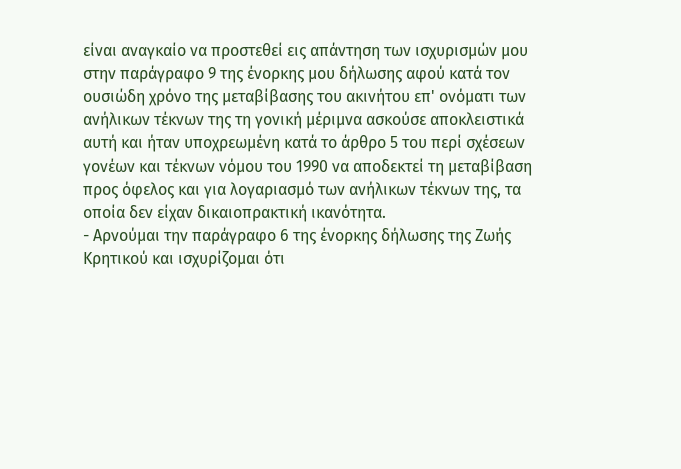είναι αναγκαίο να προστεθεί εις απάντηση των ισχυρισμών μου στην παράγραφο 9 της ένορκης μου δήλωσης αφού κατά τον ουσιώδη χρόνο της μεταβίβασης του ακινήτου επ' ονόματι των ανήλικων τέκνων της τη γονική μέριμνα ασκούσε αποκλειστικά αυτή και ήταν υποχρεωμένη κατά το άρθρο 5 του περί σχέσεων γονέων και τέκνων νόμου του 1990 να αποδεκτεί τη μεταβίβαση προς όφελος και για λογαριασμό των ανήλικων τέκνων της, τα οποία δεν είχαν δικαιοπρακτική ικανότητα.
- Αρνούμαι την παράγραφο 6 της ένορκης δήλωσης της Ζωής Κρητικού και ισχυρίζομαι ότι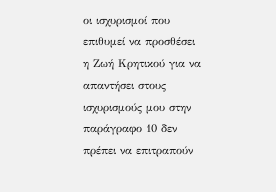οι ισχυρισμοί που επιθυμεί να προσθέσει η Ζωή Κρητικού για να απαντήσει στους ισχυρισμούς μου στην παράγραφο 10 δεν πρέπει να επιτραπούν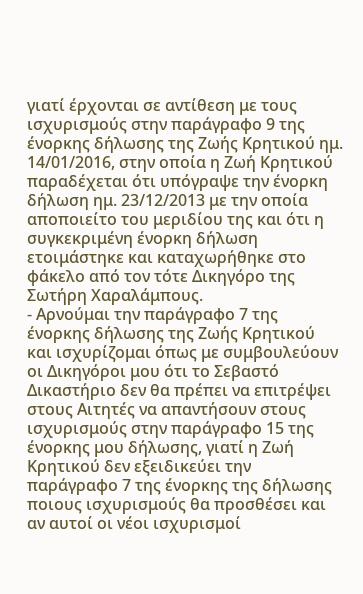γιατί έρχονται σε αντίθεση με τους ισχυρισμούς στην παράγραφο 9 της ένορκης δήλωσης της Ζωής Κρητικού ημ. 14/01/2016, στην οποία η Ζωή Κρητικού παραδέχεται ότι υπόγραψε την ένορκη δήλωση ημ. 23/12/2013 με την οποία αποποιείτο του μεριδίου της και ότι η συγκεκριμένη ένορκη δήλωση ετοιμάστηκε και καταχωρήθηκε στο φάκελο από τον τότε Δικηγόρο της Σωτήρη Χαραλάμπους.
- Αρνούμαι την παράγραφο 7 της ένορκης δήλωσης της Ζωής Κρητικού και ισχυρίζομαι όπως με συμβουλεύουν οι Δικηγόροι μου ότι το Σεβαστό Δικαστήριο δεν θα πρέπει να επιτρέψει στους Αιτητές να απαντήσουν στους ισχυρισμούς στην παράγραφο 15 της ένορκης μου δήλωσης, γιατί η Ζωή Κρητικού δεν εξειδικεύει την παράγραφο 7 της ένορκης της δήλωσης ποιους ισχυρισμούς θα προσθέσει και αν αυτοί οι νέοι ισχυρισμοί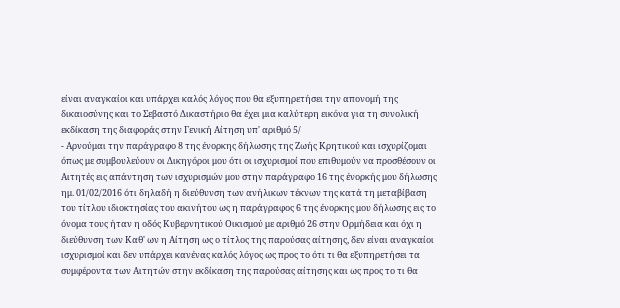είναι αναγκαίοι και υπάρχει καλός λόγος που θα εξυπηρετήσει την απονομή της δικαιοσύνης και το Σεβαστό Δικαστήριο θα έχει μια καλύτερη εικόνα για τη συνολική εκδίκαση της διαφοράς στην Γενική Αίτηση υπ' αριθμό 5/
- Αρνούμαι την παράγραφο 8 της ένορκης δήλωσης της Ζωής Κρητικού και ισχυρίζομαι όπως με συμβουλεύουν οι Δικηγόροι μου ότι οι ισχυρισμοί που επιθυμούν να προσθέσουν οι Αιτητές εις απάντηση των ισχυρισμών μου στην παράγραφο 16 της ένορκής μου δήλωσης ημ. 01/02/2016 ότι δηλαδή η διεύθυνση των ανήλικων τέκνων της κατά τη μεταβίβαση του τίτλου ιδιοκτησίας του ακινήτου ως η παράγραφος 6 της ένορκης μου δήλωσης εις το όνομα τους ήταν η οδός Κυβερνητικού Οικισμού με αριθμό 26 στην Ορμήδεια και όχι η διεύθυνση των Καθ' ων η Αίτηση ως ο τίτλος της παρούσας αίτησης, δεν είναι αναγκαίοι ισχυρισμοί και δεν υπάρχει κανένας καλός λόγος ως προς το ότι τι θα εξυπηρετήσει τα συμφέροντα των Αιτητών στην εκδίκαση της παρούσας αίτησης και ως προς το τι θα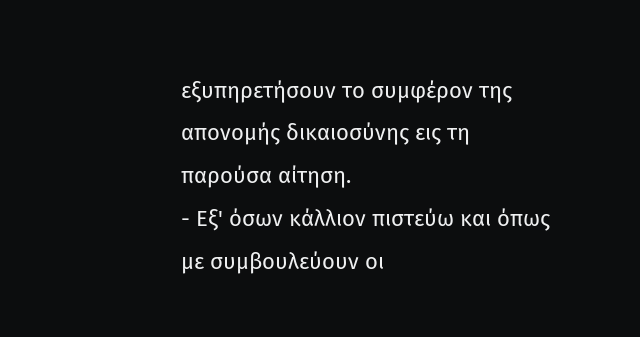εξυπηρετήσουν το συμφέρον της απονομής δικαιοσύνης εις τη παρούσα αίτηση.
- Εξ' όσων κάλλιον πιστεύω και όπως με συμβουλεύουν οι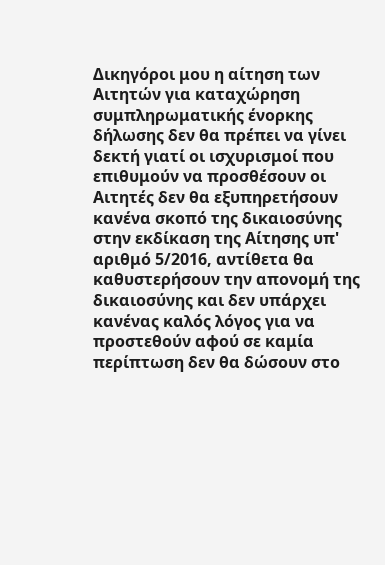Δικηγόροι μου η αίτηση των Αιτητών για καταχώρηση συμπληρωματικής ένορκης δήλωσης δεν θα πρέπει να γίνει δεκτή γιατί οι ισχυρισμοί που επιθυμούν να προσθέσουν οι Αιτητές δεν θα εξυπηρετήσουν κανένα σκοπό της δικαιοσύνης στην εκδίκαση της Αίτησης υπ' αριθμό 5/2016, αντίθετα θα καθυστερήσουν την απονομή της δικαιοσύνης και δεν υπάρχει κανένας καλός λόγος για να προστεθούν αφού σε καμία περίπτωση δεν θα δώσουν στο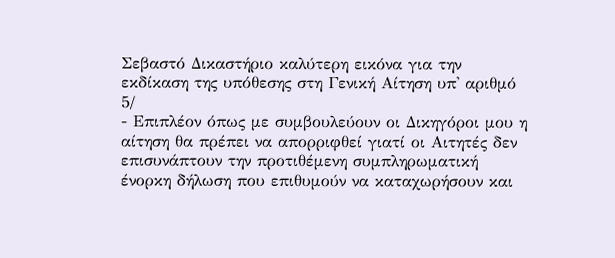Σεβαστό Δικαστήριο καλύτερη εικόνα για την εκδίκαση της υπόθεσης στη Γενική Αίτηση υπ' αριθμό 5/
- Επιπλέον όπως με συμβουλεύουν οι Δικηγόροι μου η αίτηση θα πρέπει να απορριφθεί γιατί οι Αιτητές δεν επισυνάπτουν την προτιθέμενη συμπληρωματική ένορκη δήλωση που επιθυμούν να καταχωρήσουν και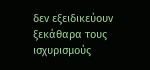δεν εξειδικεύουν ξεκάθαρα τους ισχυρισμούς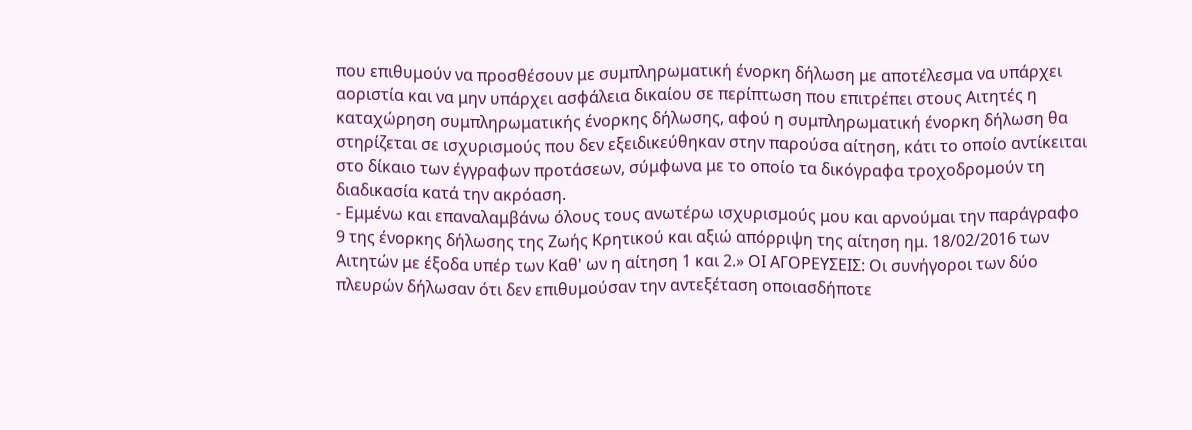που επιθυμούν να προσθέσουν με συμπληρωματική ένορκη δήλωση με αποτέλεσμα να υπάρχει αοριστία και να μην υπάρχει ασφάλεια δικαίου σε περίπτωση που επιτρέπει στους Αιτητές η καταχώρηση συμπληρωματικής ένορκης δήλωσης, αφού η συμπληρωματική ένορκη δήλωση θα στηρίζεται σε ισχυρισμούς που δεν εξειδικεύθηκαν στην παρούσα αίτηση, κάτι το οποίο αντίκειται στο δίκαιο των έγγραφων προτάσεων, σύμφωνα με το οποίο τα δικόγραφα τροχοδρομούν τη διαδικασία κατά την ακρόαση.
- Εμμένω και επαναλαμβάνω όλους τους ανωτέρω ισχυρισμούς μου και αρνούμαι την παράγραφο 9 της ένορκης δήλωσης της Ζωής Κρητικού και αξιώ απόρριψη της αίτηση ημ. 18/02/2016 των Αιτητών με έξοδα υπέρ των Καθ' ων η αίτηση 1 και 2.» ΟΙ ΑΓΟΡΕΥΣΕΙΣ: Οι συνήγοροι των δύο πλευρών δήλωσαν ότι δεν επιθυμούσαν την αντεξέταση οποιασδήποτε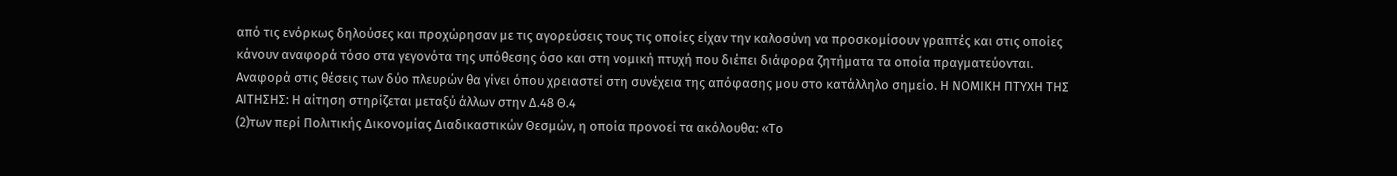από τις ενόρκως δηλούσες και προχώρησαν με τις αγορεύσεις τους τις οποίες είχαν την καλοσύνη να προσκομίσουν γραπτές και στις οποίες κάνουν αναφορά τόσο στα γεγονότα της υπόθεσης όσο και στη νομική πτυχή που διέπει διάφορα ζητήματα τα οποία πραγματεύονται. Αναφορά στις θέσεις των δύο πλευρών θα γίνει όπου χρειαστεί στη συνέχεια της απόφασης μου στο κατάλληλο σημείο. Η ΝΟΜΙΚΗ ΠΤΥΧΗ ΤΗΣ ΑΙΤΗΣΗΣ: Η αίτηση στηρίζεται μεταξύ άλλων στην Δ.48 Θ.4
(2)των περί Πολιτικής Δικονομίας Διαδικαστικών Θεσμών, η οποία προνοεί τα ακόλουθα: «Το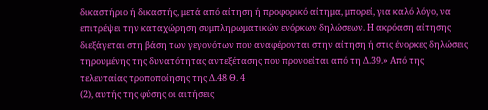δικαστήριο ή δικαστής, μετά από αίτηση ή προφορικό αίτημα, μπορεί, για καλό λόγο, να επιτρέψει την καταχώρηση συμπληρωματικών ενόρκων δηλώσεων. Η ακρόαση αίτησης διεξάγεται στη βάση των γεγονότων που αναφέρονται στην αίτηση ή στις ένορκες δηλώσεις τηρουμένης της δυνατότητας αντεξέτασης που προνοείται από τη Δ.39.» Από της τελευταίας τροποποίησης της Δ.48 Θ. 4
(2), αυτής της φύσης οι αιτήσεις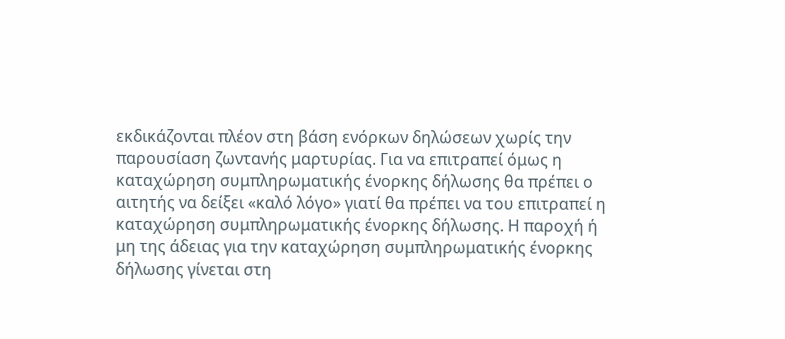εκδικάζονται πλέον στη βάση ενόρκων δηλώσεων χωρίς την παρουσίαση ζωντανής μαρτυρίας. Για να επιτραπεί όμως η καταχώρηση συμπληρωματικής ένορκης δήλωσης θα πρέπει ο αιτητής να δείξει «καλό λόγο» γιατί θα πρέπει να του επιτραπεί η καταχώρηση συμπληρωματικής ένορκης δήλωσης. Η παροχή ή μη της άδειας για την καταχώρηση συμπληρωματικής ένορκης δήλωσης γίνεται στη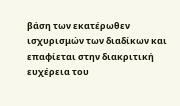βάση των εκατέρωθεν ισχυρισμών των διαδίκων και επαφίεται στην διακριτική ευχέρεια του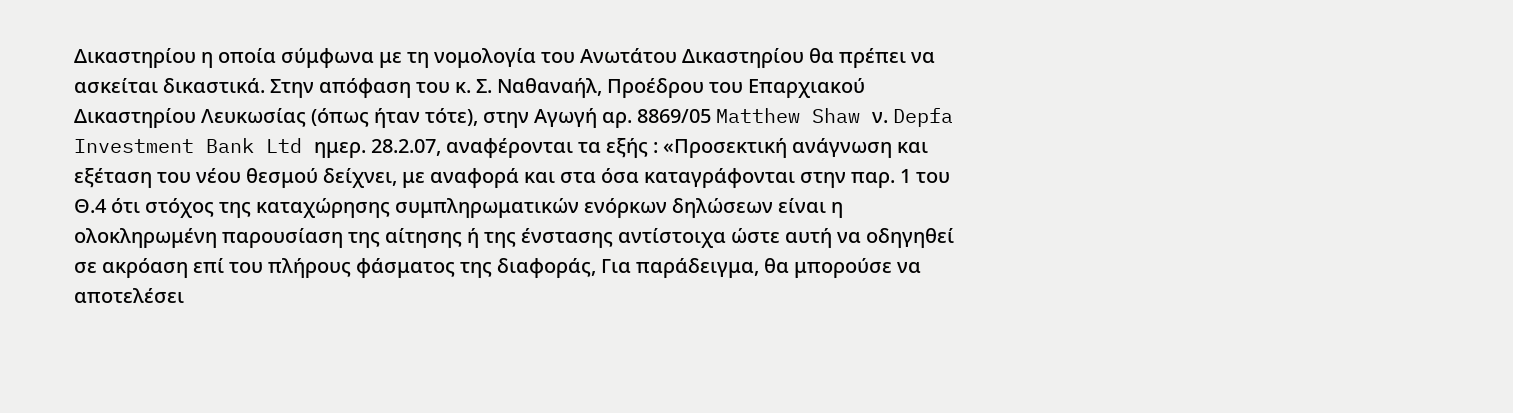Δικαστηρίου η οποία σύμφωνα με τη νομολογία του Ανωτάτου Δικαστηρίου θα πρέπει να ασκείται δικαστικά. Στην απόφαση του κ. Σ. Ναθαναήλ, Προέδρου του Επαρχιακού Δικαστηρίου Λευκωσίας (όπως ήταν τότε), στην Αγωγή αρ. 8869/05 Matthew Shaw ν. Depfa Investment Bank Ltd ημερ. 28.2.07, αναφέρονται τα εξής : «Προσεκτική ανάγνωση και εξέταση του νέου θεσμού δείχνει, με αναφορά και στα όσα καταγράφονται στην παρ. 1 του Θ.4 ότι στόχος της καταχώρησης συμπληρωματικών ενόρκων δηλώσεων είναι η ολοκληρωμένη παρουσίαση της αίτησης ή της ένστασης αντίστοιχα ώστε αυτή να οδηγηθεί σε ακρόαση επί του πλήρους φάσματος της διαφοράς, Για παράδειγμα, θα μπορούσε να αποτελέσει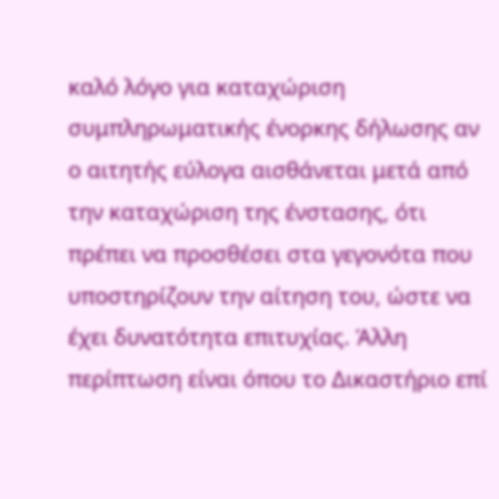καλό λόγο για καταχώριση συμπληρωματικής ένορκης δήλωσης αν ο αιτητής εύλογα αισθάνεται μετά από την καταχώριση της ένστασης, ότι πρέπει να προσθέσει στα γεγονότα που υποστηρίζουν την αίτηση του, ώστε να έχει δυνατότητα επιτυχίας. Άλλη περίπτωση είναι όπου το Δικαστήριο επί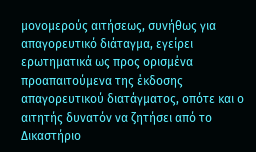μονομερούς αιτήσεως, συνήθως για απαγορευτικό διάταγμα, εγείρει ερωτηματικά ως προς ορισμένα προαπαιτούμενα της έκδοσης απαγορευτικού διατάγματος, οπότε και ο αιτητής δυνατόν να ζητήσει από το Δικαστήριο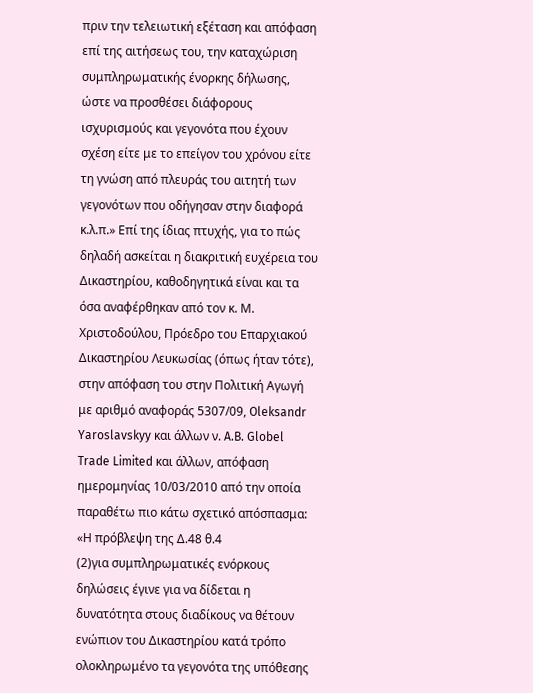πριν την τελειωτική εξέταση και απόφαση επί της αιτήσεως του, την καταχώριση συμπληρωματικής ένορκης δήλωσης, ώστε να προσθέσει διάφορους ισχυρισμούς και γεγονότα που έχουν σχέση είτε με το επείγον του χρόνου είτε τη γνώση από πλευράς του αιτητή των γεγονότων που οδήγησαν στην διαφορά κ.λ.π.» Επί της ίδιας πτυχής, για το πώς δηλαδή ασκείται η διακριτική ευχέρεια του Δικαστηρίου, καθοδηγητικά είναι και τα όσα αναφέρθηκαν από τον κ. Μ. Χριστοδούλου, Πρόεδρο του Επαρχιακού Δικαστηρίου Λευκωσίας (όπως ήταν τότε), στην απόφαση του στην Πολιτική Αγωγή με αριθμό αναφοράς 5307/09, Oleksandr Yaroslavskyy και άλλων ν. A.B. Globel Trade Limited και άλλων, απόφαση ημερομηνίας 10/03/2010 από την οποία παραθέτω πιο κάτω σχετικό απόσπασμα: «Η πρόβλεψη της Δ.48 θ.4
(2)για συμπληρωματικές ενόρκους δηλώσεις έγινε για να δίδεται η δυνατότητα στους διαδίκους να θέτουν ενώπιον του Δικαστηρίου κατά τρόπο ολοκληρωμένο τα γεγονότα της υπόθεσης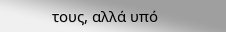τους, αλλά υπό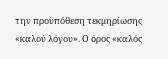την προϋπόθεση τεκμηρίωσης «καλού λόγου». Ο όρος «καλός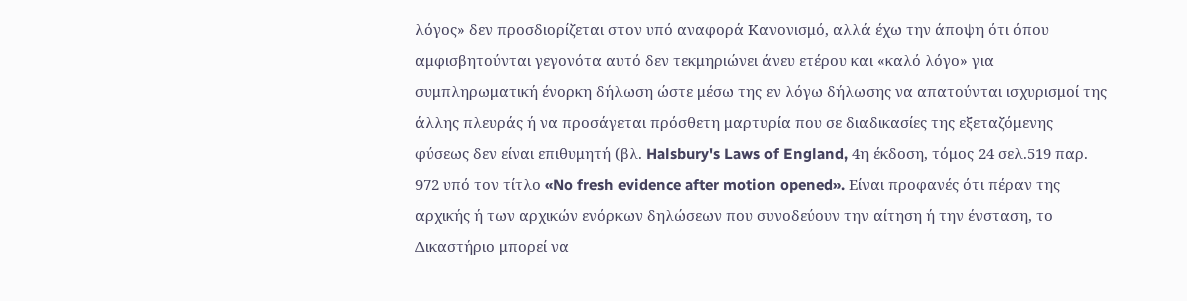λόγος» δεν προσδιορίζεται στον υπό αναφορά Κανονισμό, αλλά έχω την άποψη ότι όπου αμφισβητούνται γεγονότα αυτό δεν τεκμηριώνει άνευ ετέρου και «καλό λόγο» για συμπληρωματική ένορκη δήλωση ώστε μέσω της εν λόγω δήλωσης να απατούνται ισχυρισμοί της άλλης πλευράς ή να προσάγεται πρόσθετη μαρτυρία που σε διαδικασίες της εξεταζόμενης φύσεως δεν είναι επιθυμητή (βλ. Halsbury's Laws of England, 4η έκδοση, τόμος 24 σελ.519 παρ. 972 υπό τον τίτλο «No fresh evidence after motion opened». Είναι προφανές ότι πέραν της αρχικής ή των αρχικών ενόρκων δηλώσεων που συνοδεύουν την αίτηση ή την ένσταση, το Δικαστήριο μπορεί να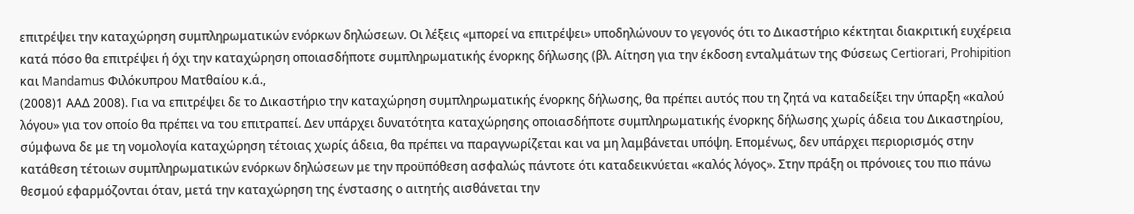επιτρέψει την καταχώρηση συμπληρωματικών ενόρκων δηλώσεων. Οι λέξεις «μπορεί να επιτρέψει» υποδηλώνουν το γεγονός ότι το Δικαστήριο κέκτηται διακριτική ευχέρεια κατά πόσο θα επιτρέψει ή όχι την καταχώρηση οποιασδήποτε συμπληρωματικής ένορκης δήλωσης (βλ. Αίτηση για την έκδοση ενταλμάτων της Φύσεως Certiorari, Prohipition και Mandamus Φιλόκυπρου Ματθαίου κ.ά.,
(2008)1 ΑΑΔ 2008). Για να επιτρέψει δε το Δικαστήριο την καταχώρηση συμπληρωματικής ένορκης δήλωσης, θα πρέπει αυτός που τη ζητά να καταδείξει την ύπαρξη «καλού λόγου» για τον οποίο θα πρέπει να του επιτραπεί. Δεν υπάρχει δυνατότητα καταχώρησης οποιασδήποτε συμπληρωματικής ένορκης δήλωσης χωρίς άδεια του Δικαστηρίου, σύμφωνα δε με τη νομολογία καταχώρηση τέτοιας χωρίς άδεια, θα πρέπει να παραγνωρίζεται και να μη λαμβάνεται υπόψη. Επομένως, δεν υπάρχει περιορισμός στην κατάθεση τέτοιων συμπληρωματικών ενόρκων δηλώσεων με την προϋπόθεση ασφαλώς πάντοτε ότι καταδεικνύεται «καλός λόγος». Στην πράξη οι πρόνοιες του πιο πάνω θεσμού εφαρμόζονται όταν, μετά την καταχώρηση της ένστασης ο αιτητής αισθάνεται την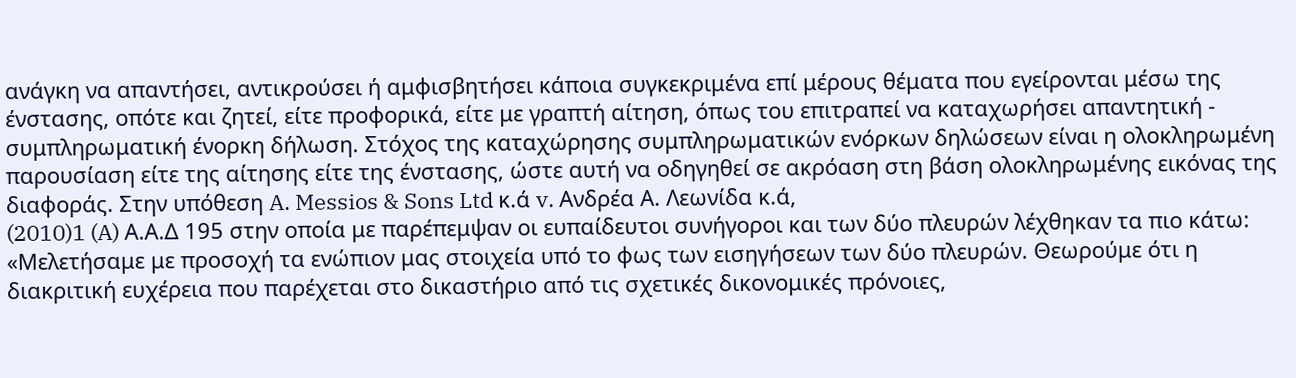ανάγκη να απαντήσει, αντικρούσει ή αμφισβητήσει κάποια συγκεκριμένα επί μέρους θέματα που εγείρονται μέσω της ένστασης, οπότε και ζητεί, είτε προφορικά, είτε με γραπτή αίτηση, όπως του επιτραπεί να καταχωρήσει απαντητική - συμπληρωματική ένορκη δήλωση. Στόχος της καταχώρησης συμπληρωματικών ενόρκων δηλώσεων είναι η ολοκληρωμένη παρουσίαση είτε της αίτησης είτε της ένστασης, ώστε αυτή να οδηγηθεί σε ακρόαση στη βάση ολοκληρωμένης εικόνας της διαφοράς. Στην υπόθεση A. Messios & Sons Ltd κ.ά v. Ανδρέα Α. Λεωνίδα κ.ά,
(2010)1 (A) Α.Α.Δ 195 στην οποία με παρέπεμψαν οι ευπαίδευτοι συνήγοροι και των δύο πλευρών λέχθηκαν τα πιο κάτω: «Μελετήσαμε με προσοχή τα ενώπιον μας στοιχεία υπό το φως των εισηγήσεων των δύο πλευρών. Θεωρούμε ότι η διακριτική ευχέρεια που παρέχεται στο δικαστήριο από τις σχετικές δικονομικές πρόνοιες,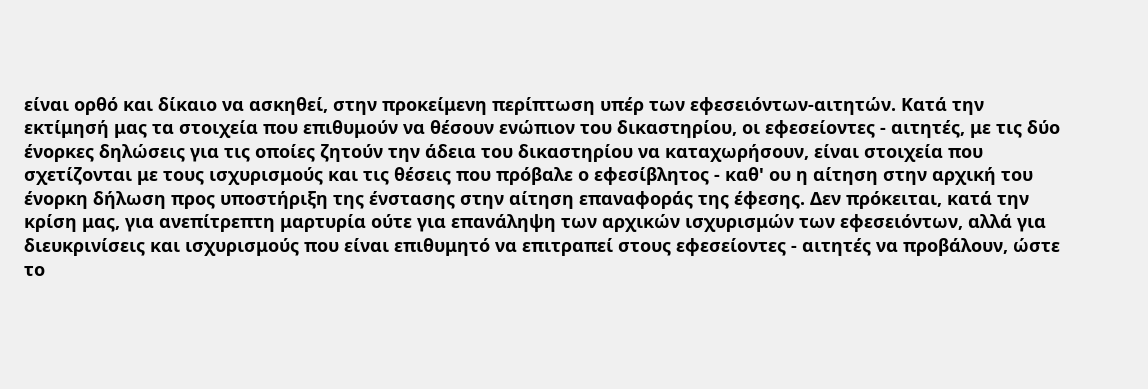είναι ορθό και δίκαιο να ασκηθεί, στην προκείμενη περίπτωση υπέρ των εφεσειόντων-αιτητών. Κατά την εκτίμησή μας τα στοιχεία που επιθυμούν να θέσουν ενώπιον του δικαστηρίου, οι εφεσείοντες - αιτητές, με τις δύο ένορκες δηλώσεις για τις οποίες ζητούν την άδεια του δικαστηρίου να καταχωρήσουν, είναι στοιχεία που σχετίζονται με τους ισχυρισμούς και τις θέσεις που πρόβαλε ο εφεσίβλητος - καθ' ου η αίτηση στην αρχική του ένορκη δήλωση προς υποστήριξη της ένστασης στην αίτηση επαναφοράς της έφεσης. Δεν πρόκειται, κατά την κρίση μας, για ανεπίτρεπτη μαρτυρία ούτε για επανάληψη των αρχικών ισχυρισμών των εφεσειόντων, αλλά για διευκρινίσεις και ισχυρισμούς που είναι επιθυμητό να επιτραπεί στους εφεσείοντες - αιτητές να προβάλουν, ώστε το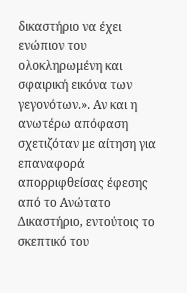δικαστήριο να έχει ενώπιον του ολοκληρωμένη και σφαιρική εικόνα των γεγονότων.». Αν και η ανωτέρω απόφαση σχετιζόταν με αίτηση για επαναφορά απορριφθείσας έφεσης από το Ανώτατο Δικαστήριο, εντούτοις το σκεπτικό του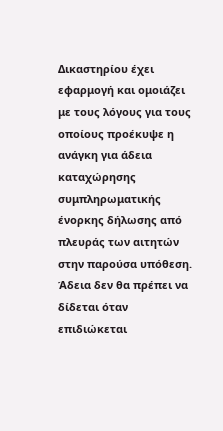Δικαστηρίου έχει εφαρμογή και ομοιάζει με τους λόγους για τους οποίους προέκυψε η ανάγκη για άδεια καταχώρησης συμπληρωματικής ένορκης δήλωσης από πλευράς των αιτητών στην παρούσα υπόθεση. Άδεια δεν θα πρέπει να δίδεται όταν επιδιώκεται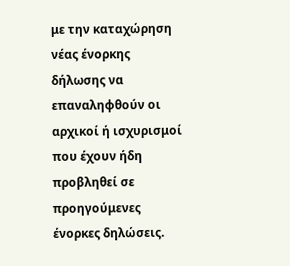με την καταχώρηση νέας ένορκης δήλωσης να επαναληφθούν οι αρχικοί ή ισχυρισμοί που έχουν ήδη προβληθεί σε προηγούμενες ένορκες δηλώσεις.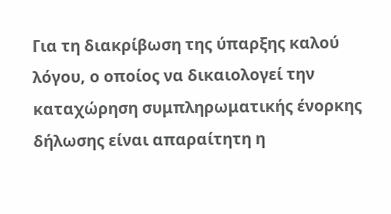Για τη διακρίβωση της ύπαρξης καλού λόγου, ο οποίος να δικαιολογεί την καταχώρηση συμπληρωματικής ένορκης δήλωσης είναι απαραίτητη η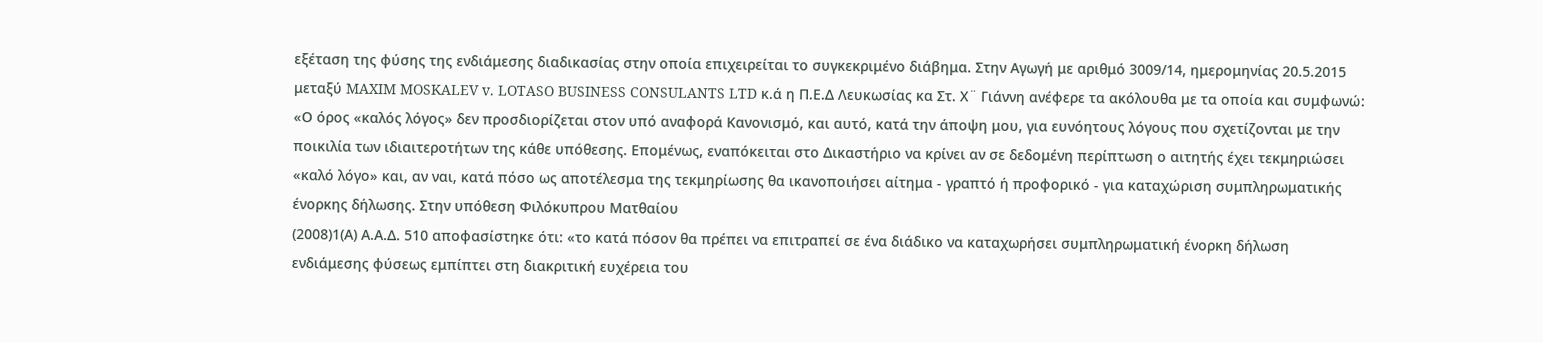εξέταση της φύσης της ενδιάμεσης διαδικασίας στην οποία επιχειρείται το συγκεκριμένο διάβημα. Στην Αγωγή με αριθμό 3009/14, ημερομηνίας 20.5.2015 μεταξύ MAXIM MOSKALEV v. LOTASO BUSINESS CONSULANTS LTD κ.ά η Π.Ε.Δ Λευκωσίας κα Στ. Χ¨ Γιάννη ανέφερε τα ακόλουθα με τα οποία και συμφωνώ: «Ο όρος «καλός λόγος» δεν προσδιορίζεται στον υπό αναφορά Κανονισμό, και αυτό, κατά την άποψη μου, για ευνόητους λόγους που σχετίζονται με την ποικιλία των ιδιαιτεροτήτων της κάθε υπόθεσης. Επομένως, εναπόκειται στο Δικαστήριο να κρίνει αν σε δεδομένη περίπτωση ο αιτητής έχει τεκμηριώσει «καλό λόγο» και, αν ναι, κατά πόσο ως αποτέλεσμα της τεκμηρίωσης θα ικανοποιήσει αίτημα - γραπτό ή προφορικό - για καταχώριση συμπληρωματικής ένορκης δήλωσης. Στην υπόθεση Φιλόκυπρου Ματθαίου
(2008)1(Α) Α.Α.Δ. 510 αποφασίστηκε ότι: «το κατά πόσον θα πρέπει να επιτραπεί σε ένα διάδικο να καταχωρήσει συμπληρωματική ένορκη δήλωση ενδιάμεσης φύσεως εμπίπτει στη διακριτική ευχέρεια του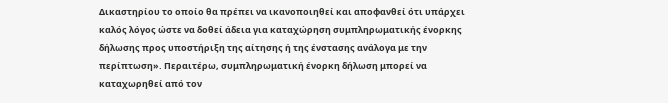Δικαστηρίου το οποίο θα πρέπει να ικανοποιηθεί και αποφανθεί ότι υπάρχει καλός λόγος ώστε να δοθεί άδεια για καταχώρηση συμπληρωματικής ένορκης δήλωσης προς υποστήριξη της αίτησης ή της ένστασης ανάλογα με την περίπτωση». Περαιτέρω, συμπληρωματική ένορκη δήλωση μπορεί να καταχωρηθεί από τον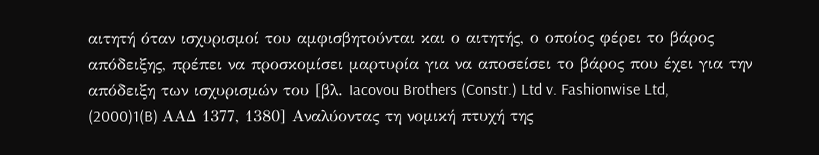αιτητή όταν ισχυρισμοί του αμφισβητούνται και ο αιτητής, ο οποίος φέρει το βάρος απόδειξης, πρέπει να προσκομίσει μαρτυρία για να αποσείσει το βάρος που έχει για την απόδειξη των ισχυρισμών του [βλ. Iacovou Brothers (Constr.) Ltd v. Fashionwise Ltd,
(2000)1(B) AAΔ 1377, 1380] Αναλύοντας τη νομική πτυχή της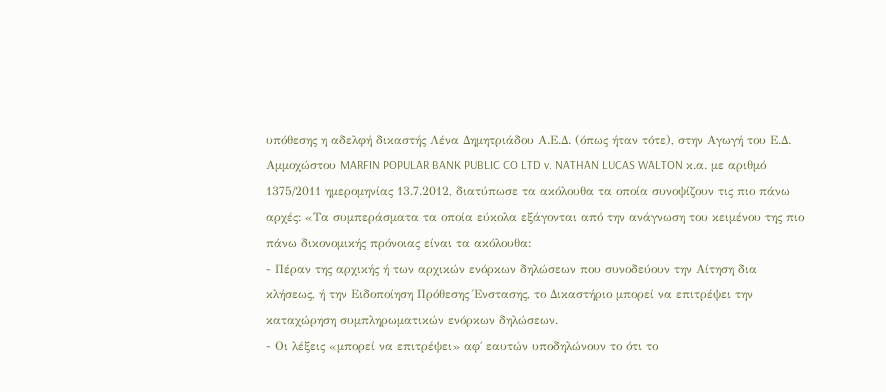υπόθεσης η αδελφή δικαστής Λένα Δημητριάδου Α.Ε.Δ. (όπως ήταν τότε), στην Αγωγή του Ε.Δ. Αμμοχώστου MARFIN POPULAR BANK PUBLIC CO LTD v. NATHAN LUCAS WALTON κ.α. με αριθμό 1375/2011 ημερομηνίας 13.7.2012, διατύπωσε τα ακόλουθα τα οποία συνοψίζουν τις πιο πάνω αρχές: «Τα συμπεράσματα τα οποία εύκολα εξάγονται από την ανάγνωση του κειμένου της πιο πάνω δικονομικής πρόνοιας είναι τα ακόλουθα:
- Πέραν της αρχικής ή των αρχικών ενόρκων δηλώσεων που συνοδεύουν την Αίτηση δια κλήσεως, ή την Ειδοποίηση Πρόθεσης Ένστασης, το Δικαστήριο μπορεί να επιτρέψει την καταχώρηση συμπληρωματικών ενόρκων δηλώσεων.
- Οι λέξεις «μπορεί να επιτρέψει» αφ΄ εαυτών υποδηλώνουν το ότι το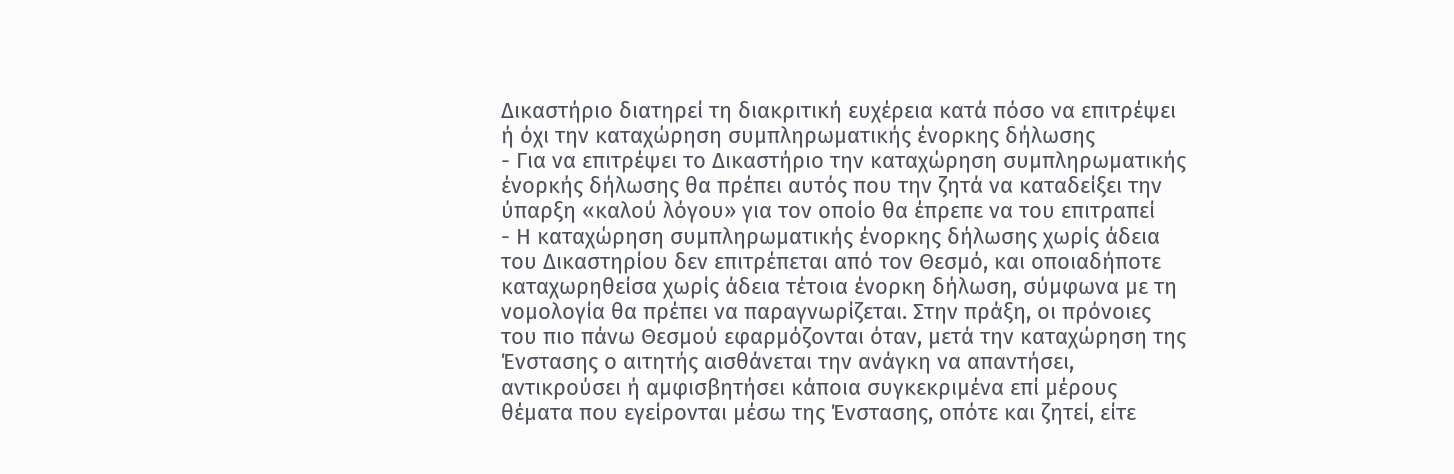Δικαστήριο διατηρεί τη διακριτική ευχέρεια κατά πόσο να επιτρέψει ή όχι την καταχώρηση συμπληρωματικής ένορκης δήλωσης
- Για να επιτρέψει το Δικαστήριο την καταχώρηση συμπληρωματικής ένορκής δήλωσης θα πρέπει αυτός που την ζητά να καταδείξει την ύπαρξη «καλού λόγου» για τον οποίο θα έπρεπε να του επιτραπεί
- Η καταχώρηση συμπληρωματικής ένορκης δήλωσης χωρίς άδεια του Δικαστηρίου δεν επιτρέπεται από τον Θεσμό, και οποιαδήποτε καταχωρηθείσα χωρίς άδεια τέτοια ένορκη δήλωση, σύμφωνα με τη νομολογία θα πρέπει να παραγνωρίζεται. Στην πράξη, οι πρόνοιες του πιο πάνω Θεσμού εφαρμόζονται όταν, μετά την καταχώρηση της Ένστασης ο αιτητής αισθάνεται την ανάγκη να απαντήσει, αντικρούσει ή αμφισβητήσει κάποια συγκεκριμένα επί μέρους θέματα που εγείρονται μέσω της Ένστασης, οπότε και ζητεί, είτε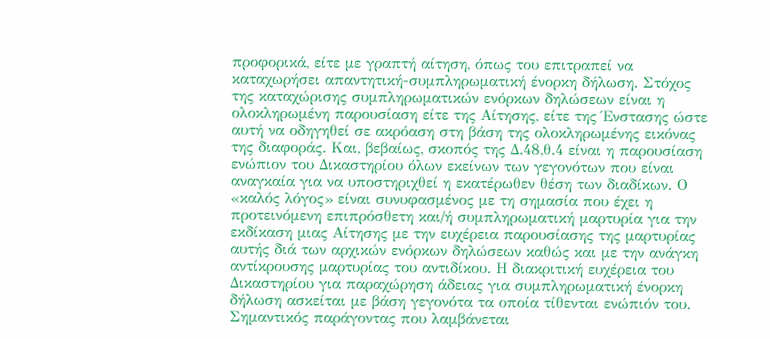προφορικά, είτε με γραπτή αίτηση, όπως του επιτραπεί να καταχωρήσει απαντητική-συμπληρωματική ένορκη δήλωση. Στόχος της καταχώρισης συμπληρωματικών ενόρκων δηλώσεων είναι η ολοκληρωμένη παρουσίαση είτε της Αίτησης, είτε της Ένστασης ώστε αυτή να οδηγηθεί σε ακρόαση στη βάση της ολοκληρωμένης εικόνας της διαφοράς. Και, βεβαίως, σκοπός της Δ.48,θ.4 είναι η παρουσίαση ενώπιον του Δικαστηρίου όλων εκείνων των γεγονότων που είναι αναγκαία για να υποστηριχθεί η εκατέρωθεν θέση των διαδίκων. Ο «καλός λόγος» είναι συνυφασμένος με τη σημασία που έχει η προτεινόμενη επιπρόσθετη και/ή συμπληρωματική μαρτυρία για την εκδίκαση μιας Αίτησης με την ευχέρεια παρουσίασης της μαρτυρίας αυτής διά των αρχικών ενόρκων δηλώσεων καθώς και με την ανάγκη αντίκρουσης μαρτυρίας του αντιδίκου. Η διακριτική ευχέρεια του Δικαστηρίου για παραχώρηση άδειας για συμπληρωματική ένορκη δήλωση ασκείται με βάση γεγονότα τα οποία τίθενται ενώπιόν του. Σημαντικός παράγοντας που λαμβάνεται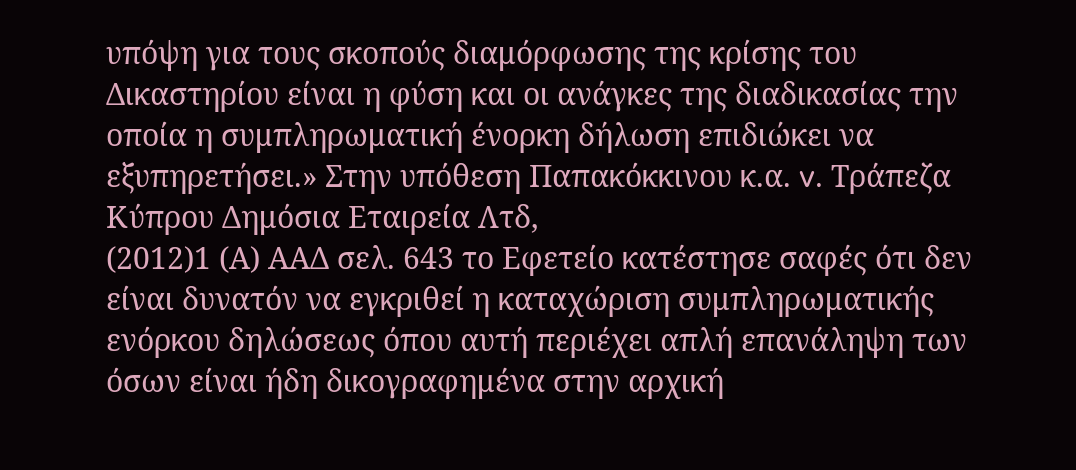υπόψη για τους σκοπούς διαμόρφωσης της κρίσης του Δικαστηρίου είναι η φύση και οι ανάγκες της διαδικασίας την οποία η συμπληρωματική ένορκη δήλωση επιδιώκει να εξυπηρετήσει.» Στην υπόθεση Παπακόκκινου κ.α. v. Τράπεζα Κύπρου Δημόσια Εταιρεία Λτδ,
(2012)1 (Α) ΑΑΔ σελ. 643 το Εφετείο κατέστησε σαφές ότι δεν είναι δυνατόν να εγκριθεί η καταχώριση συμπληρωματικής ενόρκου δηλώσεως όπου αυτή περιέχει απλή επανάληψη των όσων είναι ήδη δικογραφημένα στην αρχική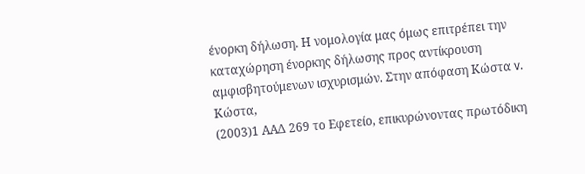ένορκη δήλωση. Η νομολογία μας όμως επιτρέπει την καταχώρηση ένορκης δήλωσης προς αντίκρουση αμφισβητούμενων ισχυρισμών. Στην απόφαση Κώστα v. Κώστα,
(2003)1 ΑΑΔ 269 το Εφετείο, επικυρώνοντας πρωτόδικη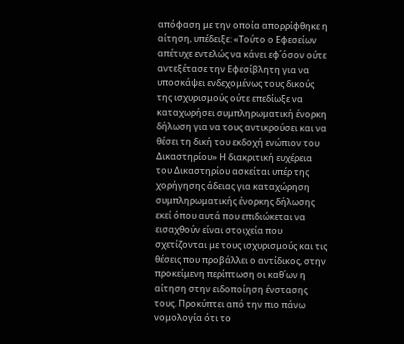απόφαση με την οποία απορρίφθηκε η αίτηση, υπέδειξε: «Τούτο ο Εφεσείων απέτυχε εντελώς να κάνει εφ΄όσον ούτε αντεξέτασε την Εφεσίβλητη για να υποσκάψει ενδεχομένως τους δικούς της ισχυρισμούς ούτε επεδίωξε να καταχωρήσει συμπληρωματική ένορκη δήλωση για να τους αντικρούσει και να θέσει τη δική του εκδοχή ενώπιον του Δικαστηρίου» Η διακριτική ευχέρεια του Δικαστηρίου ασκείται υπέρ της χορήγησης άδειας για καταχώρηση συμπληρωματικής ένορκης δήλωσης εκεί όπου αυτά που επιδιώκεται να εισαχθούν είναι στοιχεία που σχετίζονται με τους ισχυρισμούς και τις θέσεις που προβάλλει ο αντίδικος, στην προκείμενη περίπτωση οι καθ΄ων η αίτηση στην ειδοποίηση ένστασης τους. Προκύπτει από την πιο πάνω νομολογία ότι το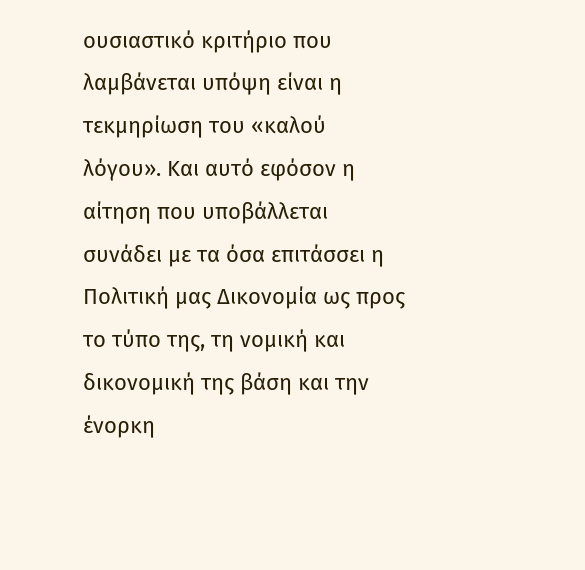ουσιαστικό κριτήριο που λαμβάνεται υπόψη είναι η τεκμηρίωση του «καλού λόγου». Και αυτό εφόσον η αίτηση που υποβάλλεται συνάδει με τα όσα επιτάσσει η Πολιτική μας Δικονομία ως προς το τύπο της, τη νομική και δικονομική της βάση και την ένορκη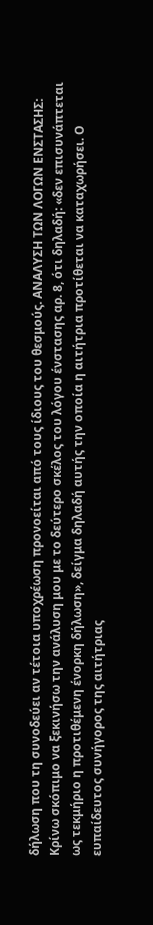δήλωση που τη συνοδεύει αν τέτοια υποχρέωση προνοείται από τους ίδιους του θεσμούς. ΑΝΑΛΥΣΗ ΤΩΝ ΛΟΓΩΝ ΕΝΣΤΑΣΗΣ: Κρίνω σκόπιμο να ξεκινήσω την ανάλυση μου με το δεύτερο σκέλος του λόγου ένστασης αρ. 8, ότι δηλαδή: «δεν επισυνάπτεται ως τεκμήριο η προτιθέμενη ένορκη δήλωση», δείγμα δηλαδή αυτής την οποία η αιτήτρια προτίθεται να καταχωρήσει. Ο ευπαίδευτος συνήγορος της αιτήτριας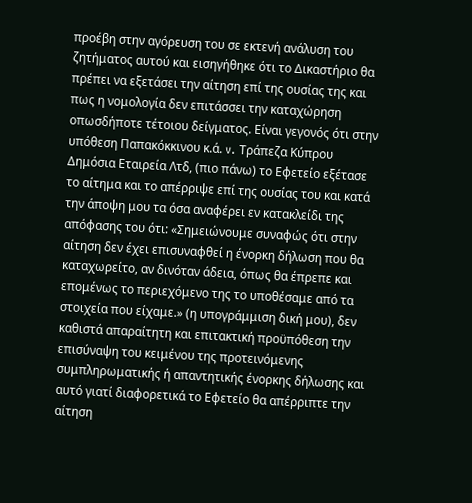προέβη στην αγόρευση του σε εκτενή ανάλυση του ζητήματος αυτού και εισηγήθηκε ότι το Δικαστήριο θα πρέπει να εξετάσει την αίτηση επί της ουσίας της και πως η νομολογία δεν επιτάσσει την καταχώρηση οπωσδήποτε τέτοιου δείγματος. Είναι γεγονός ότι στην υπόθεση Παπακόκκινου κ.ά. v. Τράπεζα Κύπρου Δημόσια Εταιρεία Λτδ, (πιο πάνω) το Εφετείο εξέτασε το αίτημα και το απέρριψε επί της ουσίας του και κατά την άποψη μου τα όσα αναφέρει εν κατακλείδι της απόφασης του ότι: «Σημειώνουμε συναφώς ότι στην αίτηση δεν έχει επισυναφθεί η ένορκη δήλωση που θα καταχωρείτο, αν δινόταν άδεια, όπως θα έπρεπε και επομένως το περιεχόμενο της το υποθέσαμε από τα στοιχεία που είχαμε.» (η υπογράμμιση δική μου), δεν καθιστά απαραίτητη και επιτακτική προϋπόθεση την επισύναψη του κειμένου της προτεινόμενης συμπληρωματικής ή απαντητικής ένορκης δήλωσης και αυτό γιατί διαφορετικά το Εφετείο θα απέρριπτε την αίτηση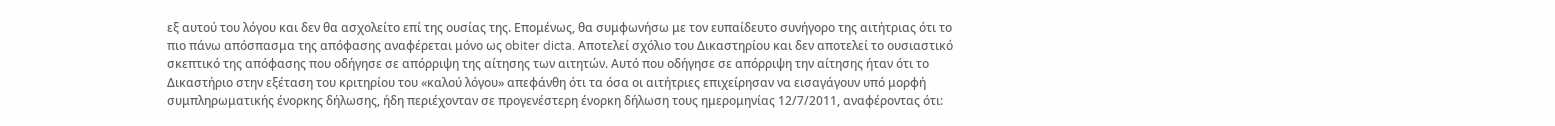εξ αυτού του λόγου και δεν θα ασχολείτο επί της ουσίας της. Επομένως, θα συμφωνήσω με τον ευπαίδευτο συνήγορο της αιτήτριας ότι το πιο πάνω απόσπασμα της απόφασης αναφέρεται μόνο ως obiter dicta. Αποτελεί σχόλιο του Δικαστηρίου και δεν αποτελεί το ουσιαστικό σκεπτικό της απόφασης που οδήγησε σε απόρριψη της αίτησης των αιτητών. Αυτό που οδήγησε σε απόρριψη την αίτησης ήταν ότι το Δικαστήριο στην εξέταση του κριτηρίου του «καλού λόγου» απεφάνθη ότι τα όσα οι αιτήτριες επιχείρησαν να εισαγάγουν υπό μορφή συμπληρωματικής ένορκης δήλωσης, ήδη περιέχονταν σε προγενέστερη ένορκη δήλωση τους ημερομηνίας 12/7/2011, αναφέροντας ότι: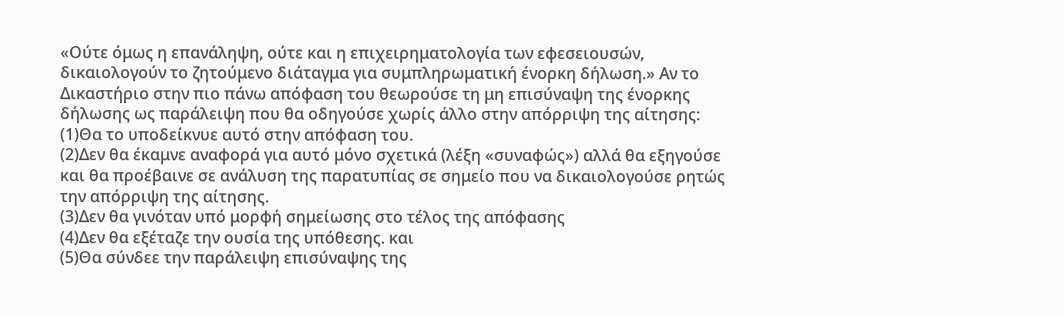«Ούτε όμως η επανάληψη, ούτε και η επιχειρηματολογία των εφεσειουσών, δικαιολογούν το ζητούμενο διάταγμα για συμπληρωματική ένορκη δήλωση.» Αν το Δικαστήριο στην πιο πάνω απόφαση του θεωρούσε τη μη επισύναψη της ένορκης δήλωσης ως παράλειψη που θα οδηγούσε χωρίς άλλο στην απόρριψη της αίτησης:
(1)Θα το υποδείκνυε αυτό στην απόφαση του.
(2)Δεν θα έκαμνε αναφορά για αυτό μόνο σχετικά (λέξη «συναφώς») αλλά θα εξηγούσε και θα προέβαινε σε ανάλυση της παρατυπίας σε σημείο που να δικαιολογούσε ρητώς την απόρριψη της αίτησης.
(3)Δεν θα γινόταν υπό μορφή σημείωσης στο τέλος της απόφασης
(4)Δεν θα εξέταζε την ουσία της υπόθεσης. και
(5)Θα σύνδεε την παράλειψη επισύναψης της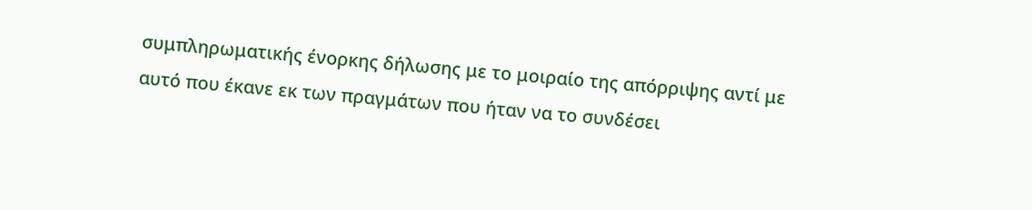συμπληρωματικής ένορκης δήλωσης με το μοιραίο της απόρριψης αντί με αυτό που έκανε εκ των πραγμάτων που ήταν να το συνδέσει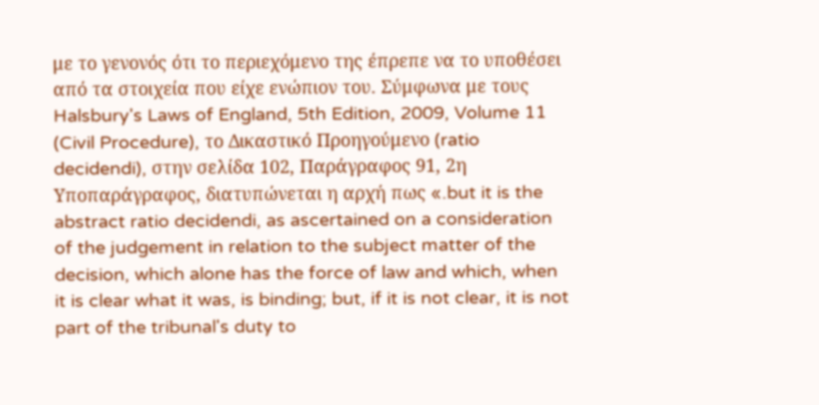με το γενονός ότι το περιεχόμενο της έπρεπε να το υποθέσει από τα στοιχεία που είχε ενώπιον του. Σύμφωνα με τους Halsbury's Laws of England, 5th Edition, 2009, Volume 11 (Civil Procedure), το Δικαστικό Προηγούμενο (ratio decidendi), στην σελίδα 102, Παράγραφος 91, 2η Υποπαράγραφος, διατυπώνεται η αρχή πως «.but it is the abstract ratio decidendi, as ascertained on a consideration of the judgement in relation to the subject matter of the decision, which alone has the force of law and which, when it is clear what it was, is binding; but, if it is not clear, it is not part of the tribunal's duty to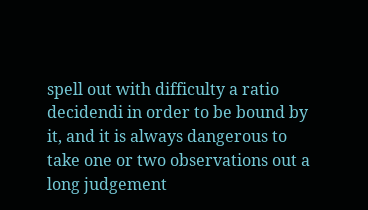spell out with difficulty a ratio decidendi in order to be bound by it, and it is always dangerous to take one or two observations out a long judgement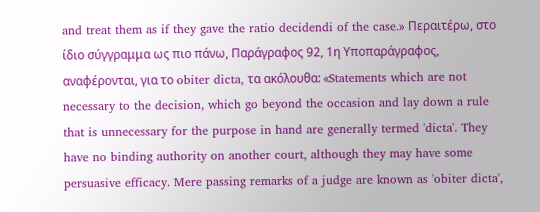and treat them as if they gave the ratio decidendi of the case.» Περαιτέρω, στο ίδιο σύγγραμμα ως πιο πάνω, Παράγραφος 92, 1η Υποπαράγραφος, αναφέρονται, για το obiter dicta, τα ακόλουθα: «Statements which are not necessary to the decision, which go beyond the occasion and lay down a rule that is unnecessary for the purpose in hand are generally termed 'dicta'. They have no binding authority on another court, although they may have some persuasive efficacy. Mere passing remarks of a judge are known as 'obiter dicta',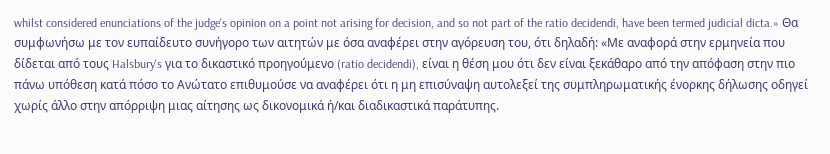whilst considered enunciations of the judge's opinion on a point not arising for decision, and so not part of the ratio decidendi, have been termed judicial dicta.» Θα συμφωνήσω με τον ευπαίδευτο συνήγορο των αιτητών με όσα αναφέρει στην αγόρευση του, ότι δηλαδή: «Με αναφορά στην ερμηνεία που δίδεται από τους Halsbury's για το δικαστικό προηγούμενο (ratio decidendi), είναι η θέση μου ότι δεν είναι ξεκάθαρο από την απόφαση στην πιο πάνω υπόθεση κατά πόσο το Ανώτατο επιθυμούσε να αναφέρει ότι η μη επισύναψη αυτολεξεί της συμπληρωματικής ένορκης δήλωσης οδηγεί χωρίς άλλο στην απόρριψη μιας αίτησης ως δικονομικά ή/και διαδικαστικά παράτυπης.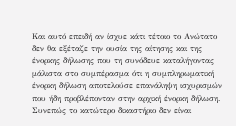Και αυτό επειδή αν ίσχυε κάτι τέτοιο το Ανώτατο δεν θα εξέταζε την ουσία της αίτησης και της ένορκης δήλωσης που τη συνόδευε καταλήγοντας μάλιστα στο συμπέρασμα ότι η συμπληρωματική ένορκη δήλωση αποτελούσε επανάληψη ισχυρισμών που ήδη προβλέπονταν στην αρχική ένορκη δήλωση. Συνεπώς το κατώτερο δικαστήριο δεν είναι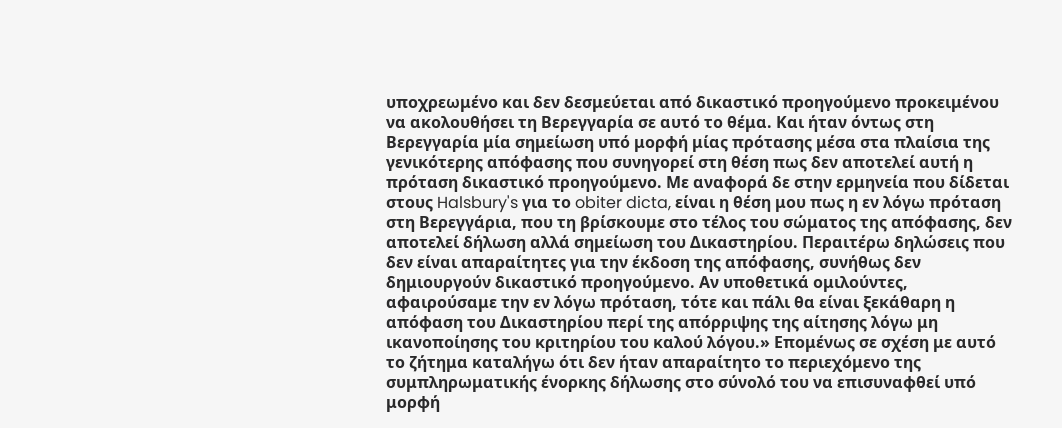υποχρεωμένο και δεν δεσμεύεται από δικαστικό προηγούμενο προκειμένου να ακολουθήσει τη Βερεγγαρία σε αυτό το θέμα. Και ήταν όντως στη Βερεγγαρία μία σημείωση υπό μορφή μίας πρότασης μέσα στα πλαίσια της γενικότερης απόφασης που συνηγορεί στη θέση πως δεν αποτελεί αυτή η πρόταση δικαστικό προηγούμενο. Με αναφορά δε στην ερμηνεία που δίδεται στους Halsbury's για το obiter dicta, είναι η θέση μου πως η εν λόγω πρόταση στη Βερεγγάρια, που τη βρίσκουμε στο τέλος του σώματος της απόφασης, δεν αποτελεί δήλωση αλλά σημείωση του Δικαστηρίου. Περαιτέρω δηλώσεις που δεν είναι απαραίτητες για την έκδοση της απόφασης, συνήθως δεν δημιουργούν δικαστικό προηγούμενο. Αν υποθετικά ομιλούντες, αφαιρούσαμε την εν λόγω πρόταση, τότε και πάλι θα είναι ξεκάθαρη η απόφαση του Δικαστηρίου περί της απόρριψης της αίτησης λόγω μη ικανοποίησης του κριτηρίου του καλού λόγου.» Επομένως σε σχέση με αυτό το ζήτημα καταλήγω ότι δεν ήταν απαραίτητο το περιεχόμενο της συμπληρωματικής ένορκης δήλωσης στο σύνολό του να επισυναφθεί υπό μορφή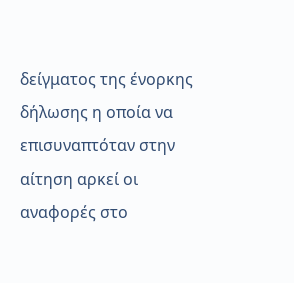δείγματος της ένορκης δήλωσης η οποία να επισυναπτόταν στην αίτηση αρκεί oι αναφορές στο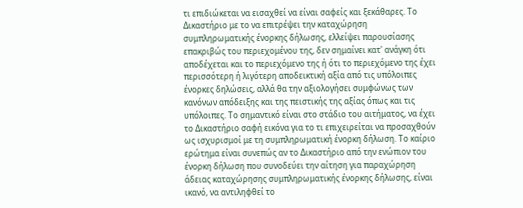τι επιδιώκεται να εισαχθεί να είναι σαφείς και ξεκάθαρες. Το Δικαστήριο με το να επιτρέψει την καταχώρηση συμπληρωματικής ένορκης δήλωσης, ελλείψει παρουσίασης επακριβώς του περιεχομένου της, δεν σημαίνει κατ' ανάγκη ότι αποδέχεται και το περιεχόμενο της ή ότι το περιεχόμενο της έχει περισσότερη ή λιγότερη αποδεικτική αξία από τις υπόλοιπες ένορκες δηλώσεις, αλλά θα την αξιολογήσει συμφώνως των κανόνων απόδειξης και της πειστικής της αξίας όπως και τις υπόλοιπες. Το σημαντικό είναι στο στάδιο του αιτήματος, να έχει το Δικαστήριο σαφή εικόνα για το τι επιχειρείται να προσαχθούν ως ισχυρισμοί με τη συμπληρωματική ένορκη δήλωση. Το καίριο ερώτημα είναι συνεπώς αν το Δικαστήριο από την ενώπιον του ένορκη δήλωση που συνοδεύει την αίτηση για παραχώρηση άδειας καταχώρησης συμπληρωματικής ένορκης δήλωσης, είναι ικανό, να αντιληφθεί το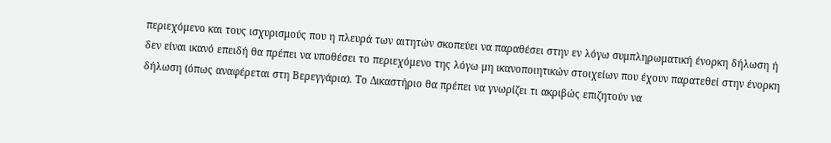περιεχόμενο και τους ισχυρισμούς που η πλευρά των αιτητών σκοπεύει να παραθέσει στην εν λόγω συμπληρωματική ένορκη δήλωση ή δεν είναι ικανό επειδή θα πρέπει να υποθέσει το περιεχόμενο της λόγω μη ικανοποιητικών στοιχείων που έχουν παρατεθεί στην ένορκη δήλωση (όπως αναφέρεται στη Βερεγγάρια). Το Δικαστήριο θα πρέπει να γνωρίζει τι ακριβώς επιζητούν να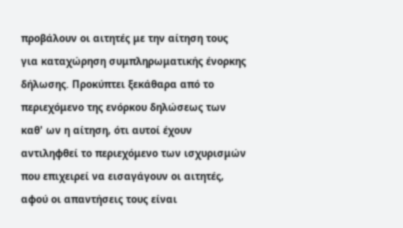προβάλουν οι αιτητές με την αίτηση τους για καταχώρηση συμπληρωματικής ένορκης δήλωσης. Προκύπτει ξεκάθαρα από το περιεχόμενο της ενόρκου δηλώσεως των καθ' ων η αίτηση, ότι αυτοί έχουν αντιληφθεί το περιεχόμενο των ισχυρισμών που επιχειρεί να εισαγάγουν οι αιτητές, αφού οι απαντήσεις τους είναι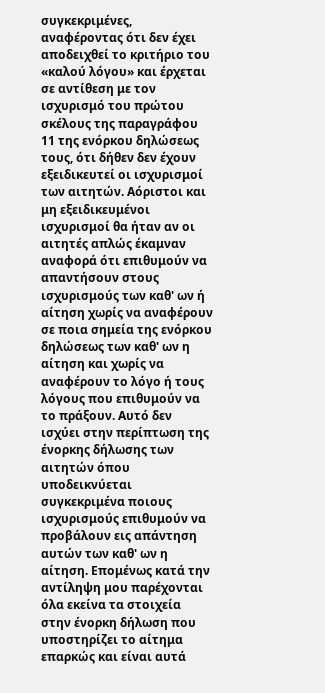συγκεκριμένες, αναφέροντας ότι δεν έχει αποδειχθεί το κριτήριο του «καλού λόγου» και έρχεται σε αντίθεση με τον ισχυρισμό του πρώτου σκέλους της παραγράφου 11 της ενόρκου δηλώσεως τους, ότι δήθεν δεν έχουν εξειδικευτεί οι ισχυρισμοί των αιτητών. Αόριστοι και μη εξειδικευμένοι ισχυρισμοί θα ήταν αν οι αιτητές απλώς έκαμναν αναφορά ότι επιθυμούν να απαντήσουν στους ισχυρισμούς των καθ' ων ή αίτηση χωρίς να αναφέρουν σε ποια σημεία της ενόρκου δηλώσεως των καθ' ων η αίτηση και χωρίς να αναφέρουν το λόγο ή τους λόγους που επιθυμούν να το πράξουν. Αυτό δεν ισχύει στην περίπτωση της ένορκης δήλωσης των αιτητών όπου υποδεικνύεται συγκεκριμένα ποιους ισχυρισμούς επιθυμούν να προβάλουν εις απάντηση αυτών των καθ' ων η αίτηση. Επομένως κατά την αντίληψη μου παρέχονται όλα εκείνα τα στοιχεία στην ένορκη δήλωση που υποστηρίζει το αίτημα επαρκώς και είναι αυτά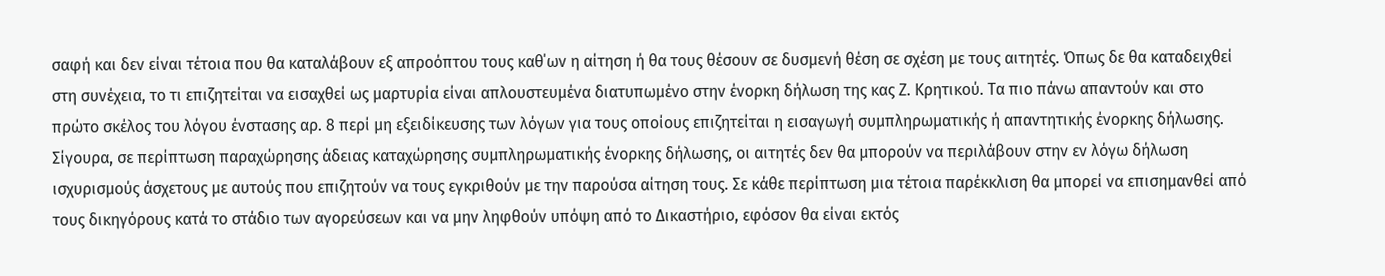σαφή και δεν είναι τέτοια που θα καταλάβουν εξ απροόπτου τους καθ΄ων η αίτηση ή θα τους θέσουν σε δυσμενή θέση σε σχέση με τους αιτητές. Όπως δε θα καταδειχθεί στη συνέχεια, το τι επιζητείται να εισαχθεί ως μαρτυρία είναι απλουστευμένα διατυπωμένο στην ένορκη δήλωση της κας Ζ. Κρητικού. Τα πιο πάνω απαντούν και στο πρώτο σκέλος του λόγου ένστασης αρ. 8 περί μη εξειδίκευσης των λόγων για τους οποίους επιζητείται η εισαγωγή συμπληρωματικής ή απαντητικής ένορκης δήλωσης. Σίγουρα, σε περίπτωση παραχώρησης άδειας καταχώρησης συμπληρωματικής ένορκης δήλωσης, οι αιτητές δεν θα μπορούν να περιλάβουν στην εν λόγω δήλωση ισχυρισμούς άσχετους με αυτούς που επιζητούν να τους εγκριθούν με την παρούσα αίτηση τους. Σε κάθε περίπτωση μια τέτοια παρέκκλιση θα μπορεί να επισημανθεί από τους δικηγόρους κατά το στάδιο των αγορεύσεων και να μην ληφθούν υπόψη από το Δικαστήριο, εφόσον θα είναι εκτός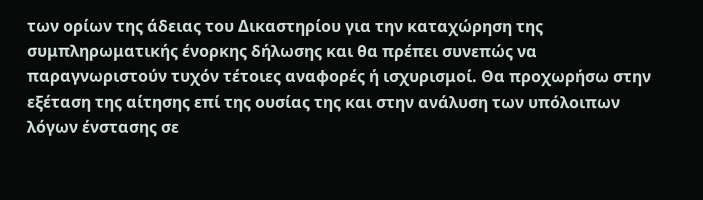των ορίων της άδειας του Δικαστηρίου για την καταχώρηση της συμπληρωματικής ένορκης δήλωσης και θα πρέπει συνεπώς να παραγνωριστούν τυχόν τέτοιες αναφορές ή ισχυρισμοί. Θα προχωρήσω στην εξέταση της αίτησης επί της ουσίας της και στην ανάλυση των υπόλοιπων λόγων ένστασης σε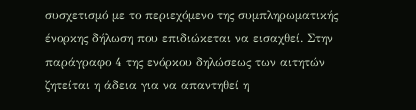συσχετισμό με το περιεχόμενο της συμπληρωματικής ένορκης δήλωση που επιδιώκεται να εισαχθεί. Στην παράγραφο 4 της ενόρκου δηλώσεως των αιτητών ζητείται η άδεια για να απαντηθεί η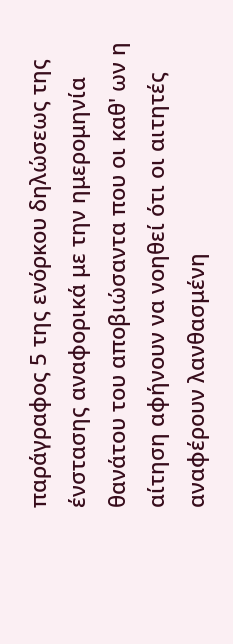παράγραφος 5 της ενόρκου δηλώσεως της ένστασης αναφορικά με την ημερομηνία θανάτου του αποβιώσαντα που οι καθ' ων η αίτηση αφήνουν να νοηθεί ότι οι αιτητές αναφέρουν λανθασμένη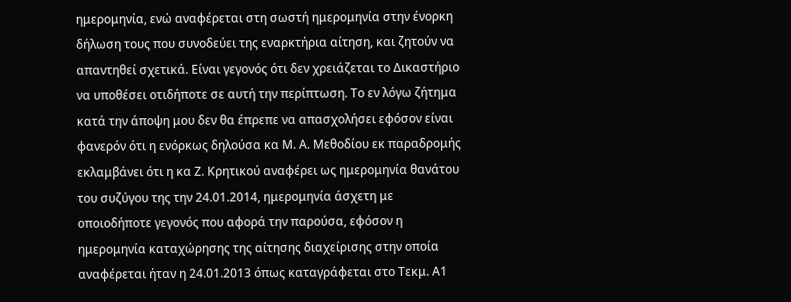ημερομηνία, ενώ αναφέρεται στη σωστή ημερομηνία στην ένορκη δήλωση τους που συνοδεύει της εναρκτήρια αίτηση, και ζητούν να απαντηθεί σχετικά. Είναι γεγονός ότι δεν χρειάζεται το Δικαστήριο να υποθέσει οτιδήποτε σε αυτή την περίπτωση. Το εν λόγω ζήτημα κατά την άποψη μου δεν θα έπρεπε να απασχολήσει εφόσον είναι φανερόν ότι η ενόρκως δηλούσα κα Μ. Α. Μεθοδίου εκ παραδρομής εκλαμβάνει ότι η κα Ζ. Κρητικού αναφέρει ως ημερομηνία θανάτου του συζύγου της την 24.01.2014, ημερομηνία άσχετη με οποιοδήποτε γεγονός που αφορά την παρούσα, εφόσον η ημερομηνία καταχώρησης της αίτησης διαχείρισης στην οποία αναφέρεται ήταν η 24.01.2013 όπως καταγράφεται στο Τεκμ. Α1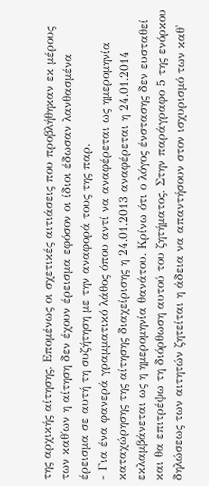της αρχικής αίτησης. Επομένως οι σχετικές αιτιάσεις που προβλήθηκαν εκ μέρους των καθ΄ων η αίτηση δεν έχουν έρεισμα εφόσον οι ίδιοι έδωσαν λανθασμένα έρεισμα σε αυτή τη συζήτηση με την αναφορά τους της παρ.
- Για ένα φανερά γραμματικό λάθος όπου αντί να αναφέρεται ως ημερομηνία καταχώρησης της αίτησης διαχείρισης η 24.01.2013 αναφέρεται η 24.01.2014 εκλαμβάνεται ως η ημερομηνία θανάτου. Κρίνω ότι ο λόγος ένστασης δεν ευσταθεί και θα επιτρέψω τη διόρθωση αυτού του ζητήματος. Στην παράγραφο 5 της ενόρκου δηλώσεως των αιτητών ζητείται η άδεια να απαντήσουν στον ισχυρισμό των καθ'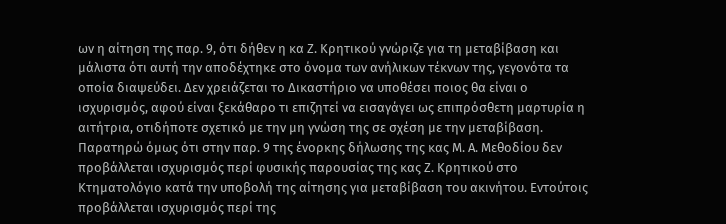ων η αίτηση της παρ. 9, ότι δήθεν η κα Ζ. Κρητικού γνώριζε για τη μεταβίβαση και μάλιστα ότι αυτή την αποδέχτηκε στο όνομα των ανήλικων τέκνων της, γεγονότα τα οποία διαψεύδει. Δεν χρειάζεται το Δικαστήριο να υποθέσει ποιος θα είναι ο ισχυρισμός, αφού είναι ξεκάθαρο τι επιζητεί να εισαγάγει ως επιπρόσθετη μαρτυρία η αιτήτρια, οτιδήποτε σχετικό με την μη γνώση της σε σχέση με την μεταβίβαση. Παρατηρώ όμως ότι στην παρ. 9 της ένορκης δήλωσης της κας Μ. Α. Μεθοδίου δεν προβάλλεται ισχυρισμός περί φυσικής παρουσίας της κας Ζ. Κρητικού στο Κτηματολόγιο κατά την υποβολή της αίτησης για μεταβίβαση του ακινήτου. Εντούτοις προβάλλεται ισχυρισμός περί της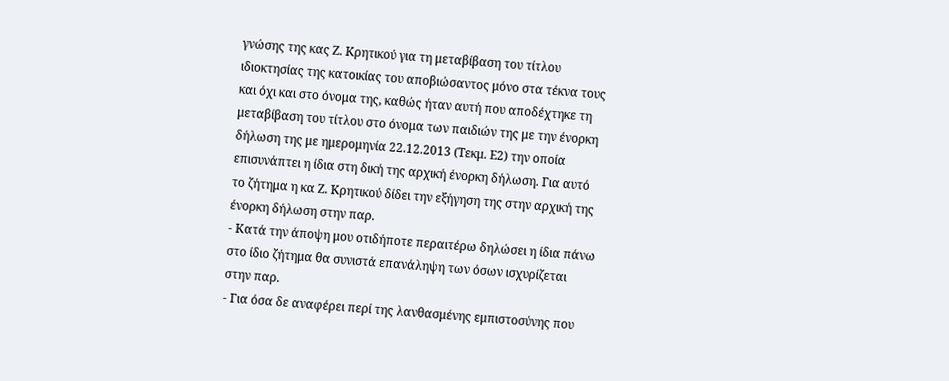γνώσης της κας Ζ. Κρητικού για τη μεταβίβαση του τίτλου ιδιοκτησίας της κατοικίας του αποβιώσαντος μόνο στα τέκνα τους και όχι και στο όνομα της, καθώς ήταν αυτή που αποδέχτηκε τη μεταβίβαση του τίτλου στο όνομα των παιδιών της με την ένορκη δήλωση της με ημερομηνία 22.12.2013 (Τεκμ. Ε2) την οποία επισυνάπτει η ίδια στη δική της αρχική ένορκη δήλωση. Για αυτό το ζήτημα η κα Ζ. Κρητικού δίδει την εξήγηση της στην αρχική της ένορκη δήλωση στην παρ.
- Κατά την άποψη μου οτιδήποτε περαιτέρω δηλώσει η ίδια πάνω στο ίδιο ζήτημα θα συνιστά επανάληψη των όσων ισχυρίζεται στην παρ.
- Για όσα δε αναφέρει περί της λανθασμένης εμπιστοσύνης που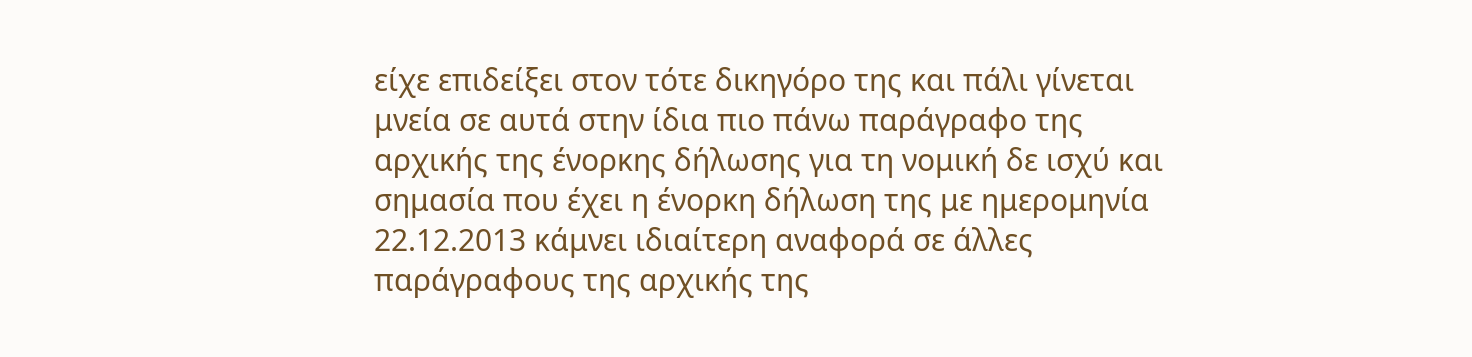είχε επιδείξει στον τότε δικηγόρο της και πάλι γίνεται μνεία σε αυτά στην ίδια πιο πάνω παράγραφο της αρχικής της ένορκης δήλωσης για τη νομική δε ισχύ και σημασία που έχει η ένορκη δήλωση της με ημερομηνία 22.12.2013 κάμνει ιδιαίτερη αναφορά σε άλλες παράγραφους της αρχικής της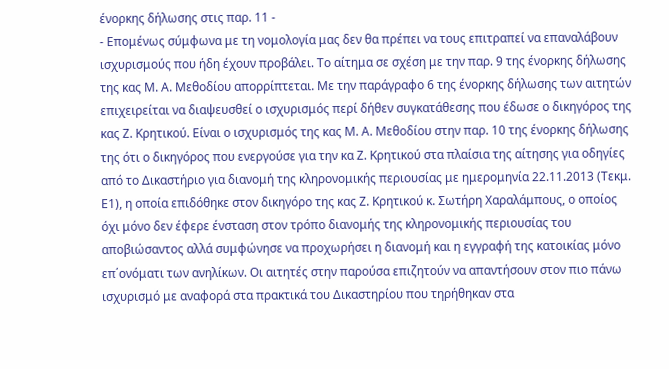ένορκης δήλωσης στις παρ. 11 -
- Επομένως σύμφωνα με τη νομολογία μας δεν θα πρέπει να τους επιτραπεί να επαναλάβουν ισχυρισμούς που ήδη έχουν προβάλει. Το αίτημα σε σχέση με την παρ. 9 της ένορκης δήλωσης της κας Μ. Α. Μεθοδίου απορρίπτεται. Με την παράγραφο 6 της ένορκης δήλωσης των αιτητών επιχειρείται να διαψευσθεί ο ισχυρισμός περί δήθεν συγκατάθεσης που έδωσε ο δικηγόρος της κας Ζ. Κρητικού. Είναι ο ισχυρισμός της κας Μ. Α. Μεθοδίου στην παρ. 10 της ένορκης δήλωσης της ότι ο δικηγόρος που ενεργούσε για την κα Ζ. Κρητικού στα πλαίσια της αίτησης για οδηγίες από το Δικαστήριο για διανομή της κληρονομικής περιουσίας με ημερομηνία 22.11.2013 (Τεκμ. Ε1), η οποία επιδόθηκε στον δικηγόρο της κας Ζ. Κρητικού κ. Σωτήρη Χαραλάμπους, ο οποίος όχι μόνο δεν έφερε ένσταση στον τρόπο διανομής της κληρονομικής περιουσίας του αποβιώσαντος αλλά συμφώνησε να προχωρήσει η διανομή και η εγγραφή της κατοικίας μόνο επ΄ονόματι των ανηλίκων. Οι αιτητές στην παρούσα επιζητούν να απαντήσουν στον πιο πάνω ισχυρισμό με αναφορά στα πρακτικά του Δικαστηρίου που τηρήθηκαν στα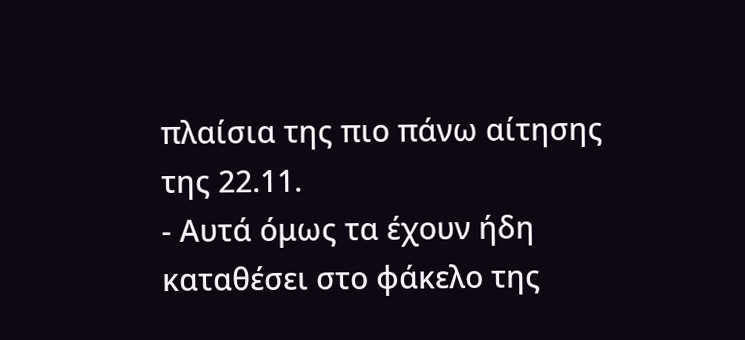πλαίσια της πιο πάνω αίτησης της 22.11.
- Αυτά όμως τα έχουν ήδη καταθέσει στο φάκελο της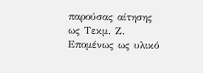παρούσας αίτησης ως Τεκμ. Ζ. Επομένως ως υλικό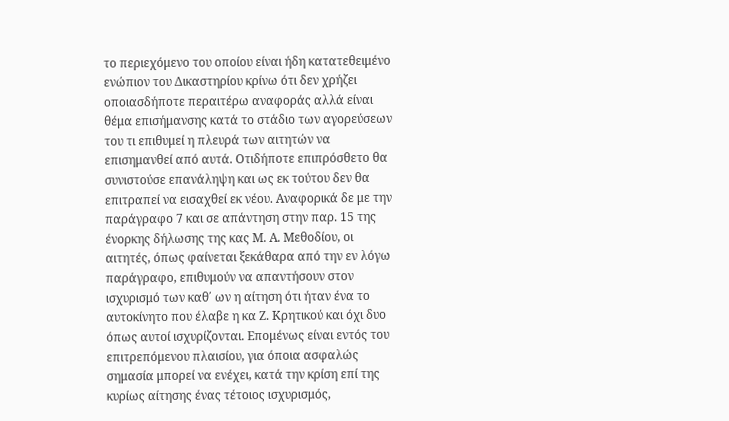το περιεχόμενο του οποίου είναι ήδη κατατεθειμένο ενώπιον του Δικαστηρίου κρίνω ότι δεν χρήζει οποιασδήποτε περαιτέρω αναφοράς αλλά είναι θέμα επισήμανσης κατά το στάδιο των αγορεύσεων του τι επιθυμεί η πλευρά των αιτητών να επισημανθεί από αυτά. Οτιδήποτε επιπρόσθετο θα συνιστούσε επανάληψη και ως εκ τούτου δεν θα επιτραπεί να εισαχθεί εκ νέου. Αναφορικά δε με την παράγραφο 7 και σε απάντηση στην παρ. 15 της ένορκης δήλωσης της κας Μ. Α. Μεθοδίου, οι αιτητές, όπως φαίνεται ξεκάθαρα από την εν λόγω παράγραφο, επιθυμούν να απαντήσουν στον ισχυρισμό των καθ΄ ων η αίτηση ότι ήταν ένα το αυτοκίνητο που έλαβε η κα Ζ. Κρητικού και όχι δυο όπως αυτοί ισχυρίζονται. Επομένως είναι εντός του επιτρεπόμενου πλαισίου, για όποια ασφαλώς σημασία μπορεί να ενέχει, κατά την κρίση επί της κυρίως αίτησης ένας τέτοιος ισχυρισμός,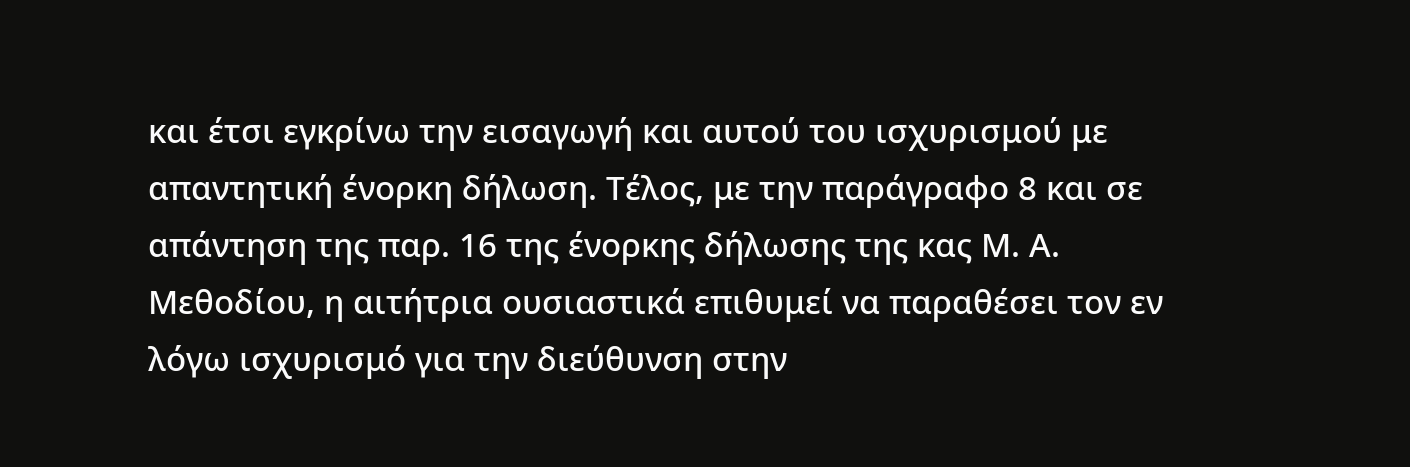και έτσι εγκρίνω την εισαγωγή και αυτού του ισχυρισμού με απαντητική ένορκη δήλωση. Τέλος, με την παράγραφο 8 και σε απάντηση της παρ. 16 της ένορκης δήλωσης της κας Μ. Α. Μεθοδίου, η αιτήτρια ουσιαστικά επιθυμεί να παραθέσει τον εν λόγω ισχυρισμό για την διεύθυνση στην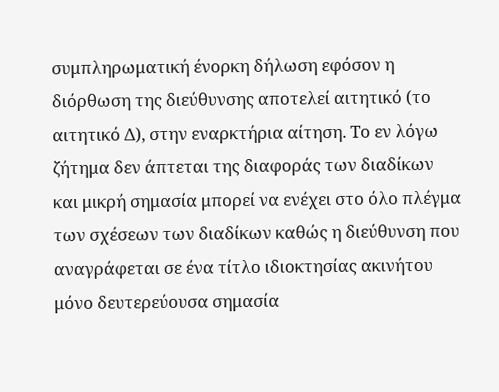συμπληρωματική ένορκη δήλωση εφόσον η διόρθωση της διεύθυνσης αποτελεί αιτητικό (το αιτητικό Δ), στην εναρκτήρια αίτηση. Το εν λόγω ζήτημα δεν άπτεται της διαφοράς των διαδίκων και μικρή σημασία μπορεί να ενέχει στο όλο πλέγμα των σχέσεων των διαδίκων καθώς η διεύθυνση που αναγράφεται σε ένα τίτλο ιδιοκτησίας ακινήτου μόνο δευτερεύουσα σημασία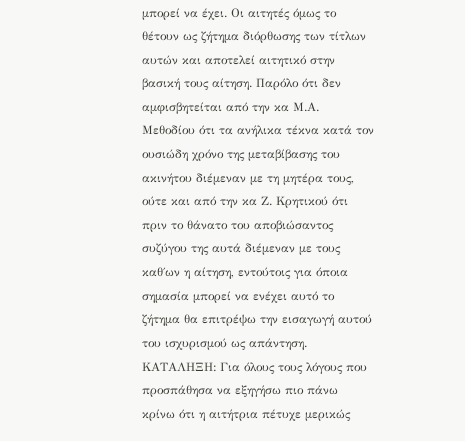μπορεί να έχει. Οι αιτητές όμως το θέτουν ως ζήτημα διόρθωσης των τίτλων αυτών και αποτελεί αιτητικό στην βασική τους αίτηση. Παρόλο ότι δεν αμφισβητείται από την κα Μ.Α. Μεθοδίου ότι τα ανήλικα τέκνα κατά τον ουσιώδη χρόνο της μεταβίβασης του ακινήτου διέμεναν με τη μητέρα τους, ούτε και από την κα Ζ. Κρητικού ότι πριν το θάνατο του αποβιώσαντος συζύγου της αυτά διέμεναν με τους καθ΄ων η αίτηση, εντούτοις για όποια σημασία μπορεί να ενέχει αυτό το ζήτημα θα επιτρέψω την εισαγωγή αυτού του ισχυρισμού ως απάντηση. ΚΑΤΑΛΗΞΗ: Για όλους τους λόγους που προσπάθησα να εξηγήσω πιο πάνω κρίνω ότι η αιτήτρια πέτυχε μερικώς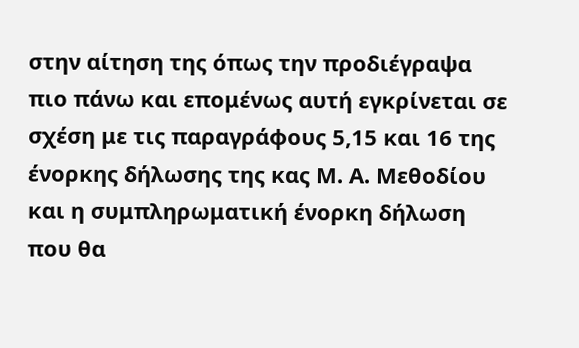στην αίτηση της όπως την προδιέγραψα πιο πάνω και επομένως αυτή εγκρίνεται σε σχέση με τις παραγράφους 5,15 και 16 της ένορκης δήλωσης της κας Μ. Α. Μεθοδίου και η συμπληρωματική ένορκη δήλωση που θα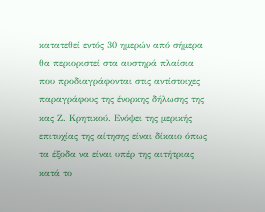κατατεθεί εντός 30 ημερών από σήμερα θα περιοριστεί στα αυστηρά πλαίσια που προδιαγράφονται στις αντίστοιχες παραγράφους της ένορκης δήλωσης της κας Ζ. Κρητικού. Ενόψει της μερικής επιτυχίας της αίτησης είναι δίκαιο όπως τα έξοδα να είναι υπέρ της αιτήτριας κατά το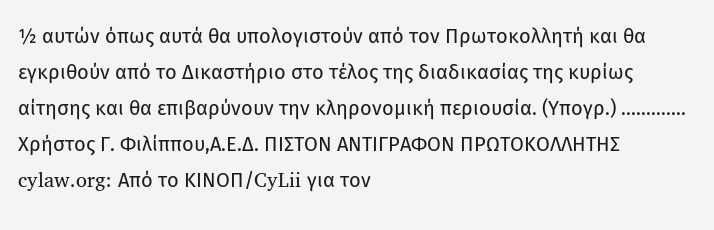½ αυτών όπως αυτά θα υπολογιστούν από τον Πρωτοκολλητή και θα εγκριθούν από το Δικαστήριο στο τέλος της διαδικασίας της κυρίως αίτησης και θα επιβαρύνουν την κληρονομική περιουσία. (Υπογρ.) ............. Χρήστος Γ. Φιλίππου,Α.Ε.Δ. ΠΙΣΤΟΝ ΑΝΤΙΓΡΑΦΟΝ ΠΡΩΤΟΚΟΛΛΗΤΗΣ cylaw.org: Από το ΚΙΝOΠ/CyLii για τον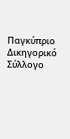Παγκύπριο Δικηγορικό Σύλλογο